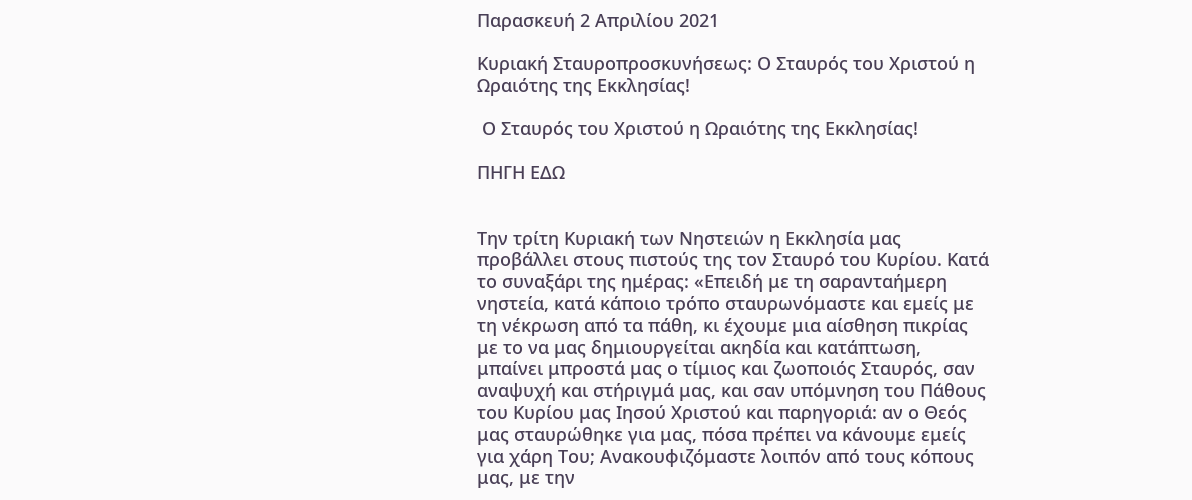Παρασκευή 2 Απριλίου 2021

Κυριακή Σταυροπροσκυνήσεως: Ο Σταυρός του Χριστού η Ωραιότης της Εκκλησίας!

 Ο Σταυρός του Χριστού η Ωραιότης της Εκκλησίας!

ΠΗΓΗ ΕΔΩ


Την τρίτη Κυριακή των Νηστειών η Εκκλησία μας προβάλλει στους πιστούς της τον Σταυρό του Κυρίου. Κατά το συναξάρι της ημέρας: «Επειδή με τη σαρανταήμερη νηστεία, κατά κάποιο τρόπο σταυρωνόμαστε και εμείς με τη νέκρωση από τα πάθη, κι έχουμε μια αίσθηση πικρίας με το να μας δημιουργείται ακηδία και κατάπτωση, μπαίνει μπροστά μας ο τίμιος και ζωοποιός Σταυρός, σαν αναψυχή και στήριγμά μας, και σαν υπόμνηση του Πάθους του Κυρίου μας Ιησού Χριστού και παρηγοριά: αν ο Θεός μας σταυρώθηκε για μας, πόσα πρέπει να κάνουμε εμείς για χάρη Του; Ανακουφιζόμαστε λοιπόν από τους κόπους μας, με την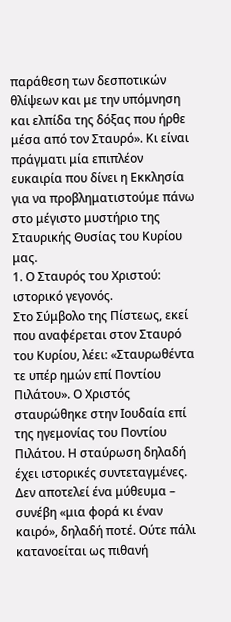παράθεση των δεσποτικών θλίψεων και με την υπόμνηση και ελπίδα της δόξας που ήρθε μέσα από τον Σταυρό». Κι είναι πράγματι μία επιπλέον ευκαιρία που δίνει η Εκκλησία για να προβληματιστούμε πάνω στο μέγιστο μυστήριο της Σταυρικής Θυσίας του Κυρίου μας.
1. Ο Σταυρός του Χριστού: ιστορικό γεγονός.
Στο Σύμβολο της Πίστεως, εκεί που αναφέρεται στον Σταυρό του Κυρίου, λέει: «Σταυρωθέντα τε υπέρ ημών επί Ποντίου Πιλάτου». Ο Χριστός σταυρώθηκε στην Ιουδαία επί της ηγεμονίας του Ποντίου Πιλάτου. Η σταύρωση δηλαδή έχει ιστορικές συντεταγμένες. Δεν αποτελεί ένα μύθευμα – συνέβη «μια φορά κι έναν καιρό», δηλαδή ποτέ. Ούτε πάλι κατανοείται ως πιθανή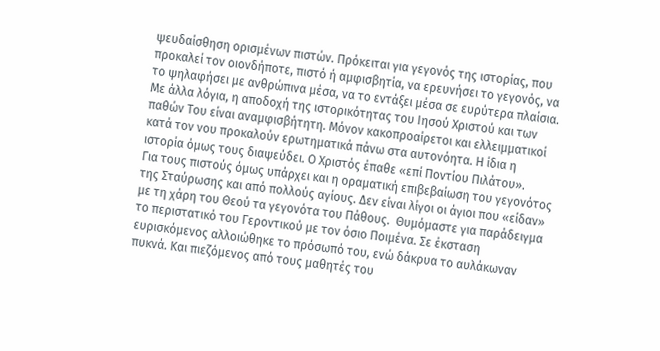ψευδαίσθηση ορισμένων πιστών. Πρόκειται για γεγονός της ιστορίας, που προκαλεί τον οιονδήποτε, πιστό ή αμφισβητία, να ερευνήσει το γεγονός, να το ψηλαφήσει με ανθρώπινα μέσα, να το εντάξει μέσα σε ευρύτερα πλαίσια. Με άλλα λόγια, η αποδοχή της ιστορικότητας του Ιησού Χριστού και των παθών Του είναι αναμφισβήτητη. Μόνον κακοπροαίρετοι και ελλειμματικοί κατά τον νου προκαλούν ερωτηματικά πάνω στα αυτονόητα. Η ίδια η ιστορία όμως τους διαψεύδει. Ο Χριστός έπαθε «επί Ποντίου Πιλάτου».
Για τους πιστούς όμως υπάρχει και η οραματική επιβεβαίωση του γεγονότος της Σταύρωσης και από πολλούς αγίους. Δεν είναι λίγοι οι άγιοι που «είδαν» με τη χάρη του Θεού τα γεγονότα του Πάθους.  Θυμόμαστε για παράδειγμα το περιστατικό του Γεροντικού με τον όσιο Ποιμένα. Σε έκσταση ευρισκόμενος αλλοιώθηκε το πρόσωπό του, ενώ δάκρυα το αυλάκωναν πυκνά. Και πιεζόμενος από τους μαθητές του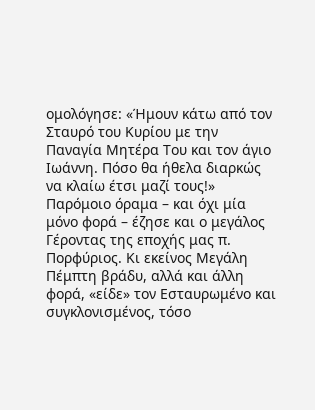ομολόγησε: «Ήμουν κάτω από τον Σταυρό του Κυρίου με την Παναγία Μητέρα Του και τον άγιο Ιωάννη. Πόσο θα ήθελα διαρκώς να κλαίω έτσι μαζί τους!» Παρόμοιο όραμα – και όχι μία μόνο φορά – έζησε και ο μεγάλος Γέροντας της εποχής μας π. Πορφύριος. Κι εκείνος Μεγάλη Πέμπτη βράδυ, αλλά και άλλη φορά, «είδε» τον Εσταυρωμένο και συγκλονισμένος, τόσο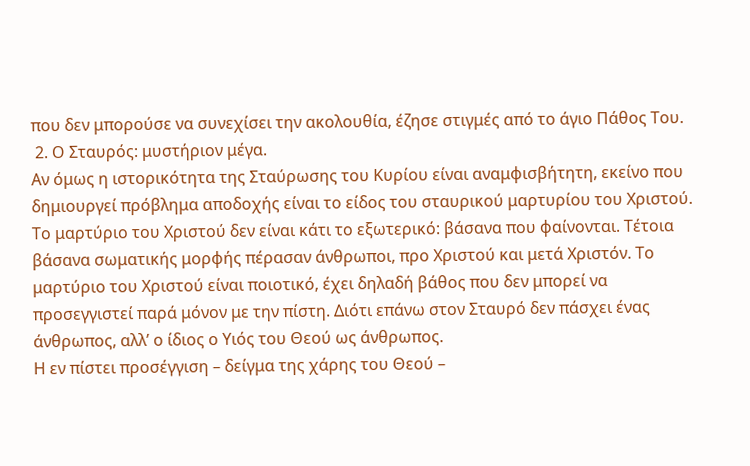που δεν μπορούσε να συνεχίσει την ακολουθία, έζησε στιγμές από το άγιο Πάθος Του.
 2. Ο Σταυρός: μυστήριον μέγα.
Αν όμως η ιστορικότητα της Σταύρωσης του Κυρίου είναι αναμφισβήτητη, εκείνο που δημιουργεί πρόβλημα αποδοχής είναι το είδος του σταυρικού μαρτυρίου του Χριστού. Το μαρτύριο του Χριστού δεν είναι κάτι το εξωτερικό: βάσανα που φαίνονται. Τέτοια βάσανα σωματικής μορφής πέρασαν άνθρωποι, προ Χριστού και μετά Χριστόν. Το μαρτύριο του Χριστού είναι ποιοτικό, έχει δηλαδή βάθος που δεν μπορεί να προσεγγιστεί παρά μόνον με την πίστη. Διότι επάνω στον Σταυρό δεν πάσχει ένας άνθρωπος, αλλ’ ο ίδιος ο Υιός του Θεού ως άνθρωπος.
Η εν πίστει προσέγγιση – δείγμα της χάρης του Θεού –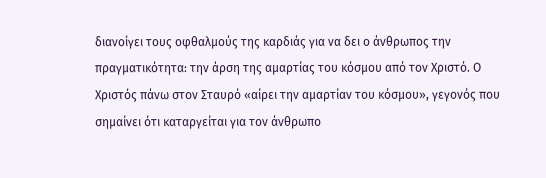διανοίγει τους οφθαλμούς της καρδιάς για να δει ο άνθρωπος την πραγματικότητα: την άρση της αμαρτίας του κόσμου από τον Χριστό. Ο Χριστός πάνω στον Σταυρό «αίρει την αμαρτίαν του κόσμου», γεγονός που σημαίνει ότι καταργείται για τον άνθρωπο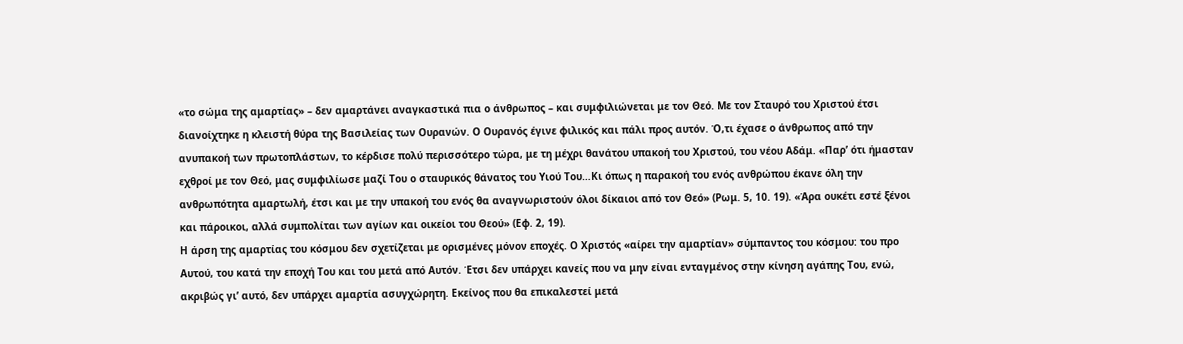«το σώμα της αμαρτίας» – δεν αμαρτάνει αναγκαστικά πια ο άνθρωπος – και συμφιλιώνεται με τον Θεό. Με τον Σταυρό του Χριστού έτσι διανοίχτηκε η κλειστή θύρα της Βασιλείας των Ουρανών. Ο Ουρανός έγινε φιλικός και πάλι προς αυτόν. Ό,τι έχασε ο άνθρωπος από την ανυπακοή των πρωτοπλάστων, το κέρδισε πολύ περισσότερο τώρα, με τη μέχρι θανάτου υπακοή του Χριστού, του νέου Αδάμ. «Παρ’ ότι ήμασταν εχθροί με τον Θεό, μας συμφιλίωσε μαζί Του ο σταυρικός θάνατος του Υιού Του…Κι όπως η παρακοή του ενός ανθρώπου έκανε όλη την ανθρωπότητα αμαρτωλή, έτσι και με την υπακοή του ενός θα αναγνωριστούν όλοι δίκαιοι από τον Θεό» (Ρωμ. 5, 10. 19). «Άρα ουκέτι εστέ ξένοι και πάροικοι, αλλά συμπολίται των αγίων και οικείοι του Θεού» (Εφ. 2, 19).
Η άρση της αμαρτίας του κόσμου δεν σχετίζεται με ορισμένες μόνον εποχές. Ο Χριστός «αίρει την αμαρτίαν» σύμπαντος του κόσμου: του προ Αυτού, του κατά την εποχή Του και του μετά από Αυτόν. Έτσι δεν υπάρχει κανείς που να μην είναι ενταγμένος στην κίνηση αγάπης Του, ενώ, ακριβώς γι’ αυτό, δεν υπάρχει αμαρτία ασυγχώρητη. Εκείνος που θα επικαλεστεί μετά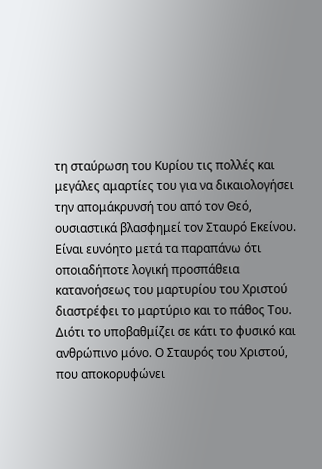τη σταύρωση του Κυρίου τις πολλές και μεγάλες αμαρτίες του για να δικαιολογήσει την απομάκρυνσή του από τον Θεό, ουσιαστικά βλασφημεί τον Σταυρό Εκείνου. Είναι ευνόητο μετά τα παραπάνω ότι οποιαδήποτε λογική προσπάθεια κατανοήσεως του μαρτυρίου του Χριστού διαστρέφει το μαρτύριο και το πάθος Του. Διότι το υποβαθμίζει σε κάτι το φυσικό και ανθρώπινο μόνο. Ο Σταυρός του Χριστού, που αποκορυφώνει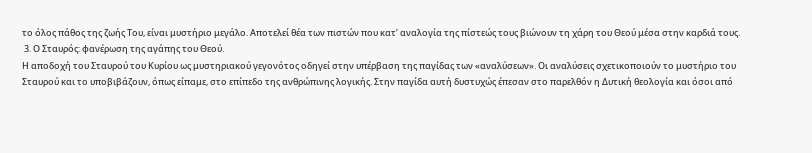το όλος πάθος της ζωής Του, είναι μυστήριο μεγάλο. Αποτελεί θέα των πιστών που κατ’ αναλογία της πίστεώς τους βιώνουν τη χάρη του Θεού μέσα στην καρδιά τους.
 3. Ο Σταυρός: φανέρωση της αγάπης του Θεού.
Η αποδοχή του Σταυρού του Κυρίου ως μυστηριακού γεγονότος οδηγεί στην υπέρβαση της παγίδας των «αναλύσεων». Οι αναλύσεις σχετικοποιούν το μυστήριο του Σταυρού και το υποβιβάζουν, όπως είπαμε, στο επίπεδο της ανθρώπινης λογικής. Στην παγίδα αυτή δυστυχώς έπεσαν στο παρελθόν η Δυτική θεολογία και όσοι από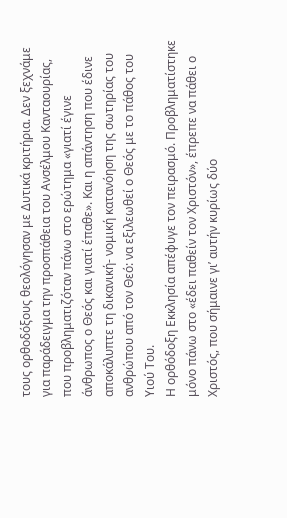τους ορθοδόξους θεολόγησαν με Δυτικά κριτήρια. Δεν ξεχνάμε για παράδειγμα την προσπάθεια του Ανσέλμου Κανταουρίας, που προβληματιζόταν πάνω στο ερώτημα «γιατί έγινε άνθρωπος ο Θεός και γιατί έπαθε». Και η απάντηση που έδινε αποκάλυπτε τη δικανική- νομική κατανόηση της σωτηρίας του ανθρώπου από τον Θεό: να εξιλεωθεί ο Θεός με το πάθος του Υιού Του.
Η ορθόδοξη Εκκλησία απέφυγε τον πειρασμό. Προβληματίστηκε μόνο πάνω στο «έδει παθείν τον Χριστόν», έπρεπε να πάθει ο Χριστός, που σήμαινε γι’ αυτήν κυρίως δύο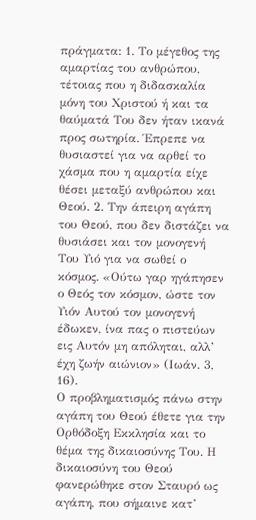πράγματα: 1. Το μέγεθος της αμαρτίας του ανθρώπου, τέτοιας που η διδασκαλία μόνη του Χριστού ή και τα θαύματά Του δεν ήταν ικανά προς σωτηρία. Έπρεπε να θυσιαστεί για να αρθεί το χάσμα που η αμαρτία είχε θέσει μεταξύ ανθρώπου και Θεού. 2. Την άπειρη αγάπη του Θεού, που δεν διστάζει να θυσιάσει και τον μονογενή Του Υιό για να σωθεί ο κόσμος. «Ούτω γαρ ηγάπησεν ο Θεός τον κόσμον, ώστε τον Υιόν Αυτού τον μονογενή έδωκεν, ίνα πας ο πιστεύων εις Αυτόν μη απόληται, αλλ’ έχη ζωήν αιώνιον» (Ιωάν. 3, 16).
Ο προβληματισμός πάνω στην αγάπη του Θεού έθετε για την Ορθόδοξη Εκκλησία και το θέμα της δικαιοσύνης Του. Η δικαιοσύνη του Θεού φανερώθηκε στον Σταυρό ως αγάπη, που σήμαινε κατ’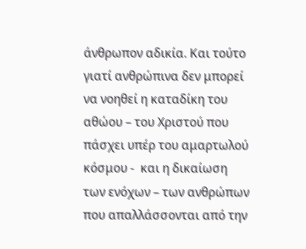άνθρωπον αδικία. Και τούτο γιατί ανθρώπινα δεν μπορεί να νοηθεί η καταδίκη του αθώου – του Χριστού που πάσχει υπέρ του αμαρτωλού κόσμου -  και η δικαίωση των ενόχων – των ανθρώπων που απαλλάσσονται από την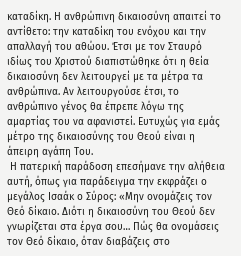καταδίκη. Η ανθρώπινη δικαιοσύνη απαιτεί το αντίθετο: την καταδίκη του ενόχου και την απαλλαγή του αθώου. Έτσι με τον Σταυρό ιδίως του Χριστού διαπιστώθηκε ότι η θεία δικαιοσύνη δεν λειτουργεί με τα μέτρα τα ανθρώπινα. Αν λειτουργούσε έτσι, το ανθρώπινο γένος θα έπρεπε λόγω της αμαρτίας του να αφανιστεί. Ευτυχώς για εμάς μέτρο της δικαιοσύνης του Θεού είναι η άπειρη αγάπη Του.
 Η πατερική παράδοση επεσήμανε την αλήθεια αυτή, όπως για παράδειγμα την εκφράζει ο μεγάλος Ισαάκ ο Σύρος: «Μην ονομάζεις τον Θεό δίκαιο. Διότι η δικαιοσύνη του Θεού δεν γνωρίζεται στα έργα σου… Πώς θα ονομάσεις τον Θεό δίκαιο, όταν διαβάζεις στο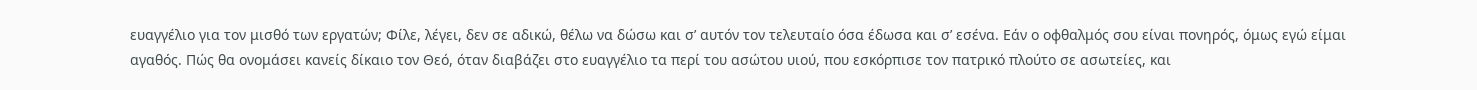ευαγγέλιο για τον μισθό των εργατών; Φίλε, λέγει, δεν σε αδικώ, θέλω να δώσω και σ’ αυτόν τον τελευταίο όσα έδωσα και σ’ εσένα. Εάν ο οφθαλμός σου είναι πονηρός, όμως εγώ είμαι αγαθός. Πώς θα ονομάσει κανείς δίκαιο τον Θεό, όταν διαβάζει στο ευαγγέλιο τα περί του ασώτου υιού, που εσκόρπισε τον πατρικό πλούτο σε ασωτείες, και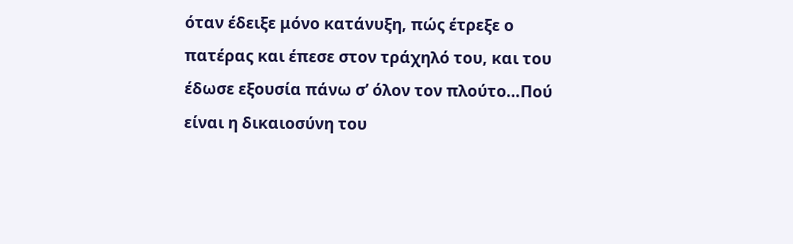όταν έδειξε μόνο κατάνυξη, πώς έτρεξε ο πατέρας και έπεσε στον τράχηλό του, και του έδωσε εξουσία πάνω σ’ όλον τον πλούτο…Πού είναι η δικαιοσύνη του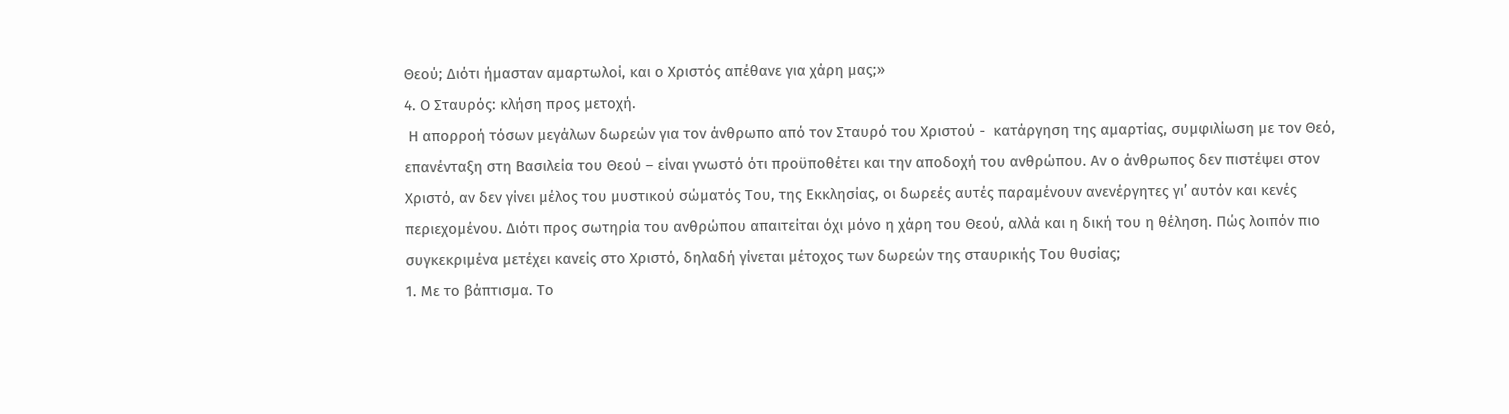Θεού; Διότι ήμασταν αμαρτωλοί, και ο Χριστός απέθανε για χάρη μας;»
4. Ο Σταυρός: κλήση προς μετοχή.
 Η απορροή τόσων μεγάλων δωρεών για τον άνθρωπο από τον Σταυρό του Χριστού -  κατάργηση της αμαρτίας, συμφιλίωση με τον Θεό, επανένταξη στη Βασιλεία του Θεού – είναι γνωστό ότι προϋποθέτει και την αποδοχή του ανθρώπου. Αν ο άνθρωπος δεν πιστέψει στον Χριστό, αν δεν γίνει μέλος του μυστικού σώματός Του, της Εκκλησίας, οι δωρεές αυτές παραμένουν ανενέργητες γι’ αυτόν και κενές περιεχομένου. Διότι προς σωτηρία του ανθρώπου απαιτείται όχι μόνο η χάρη του Θεού, αλλά και η δική του η θέληση. Πώς λοιπόν πιο συγκεκριμένα μετέχει κανείς στο Χριστό, δηλαδή γίνεται μέτοχος των δωρεών της σταυρικής Του θυσίας;
1. Με το βάπτισμα. Το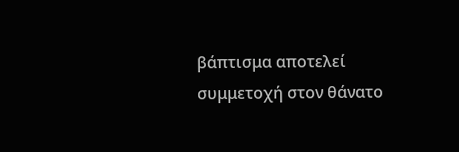βάπτισμα αποτελεί συμμετοχή στον θάνατο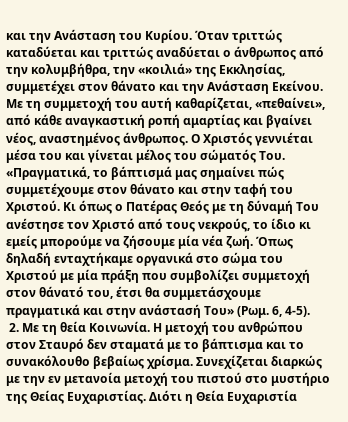και την Ανάσταση του Κυρίου. Όταν τριττώς καταδύεται και τριττώς αναδύεται ο άνθρωπος από την κολυμβήθρα, την «κοιλιά» της Εκκλησίας, συμμετέχει στον θάνατο και την Ανάσταση Εκείνου. Με τη συμμετοχή του αυτή καθαρίζεται, «πεθαίνει», από κάθε αναγκαστική ροπή αμαρτίας και βγαίνει νέος, αναστημένος άνθρωπος. Ο Χριστός γεννιέται μέσα του και γίνεται μέλος του σώματός Του. «Πραγματικά, το βάπτισμά μας σημαίνει πώς συμμετέχουμε στον θάνατο και στην ταφή του Χριστού. Κι όπως ο Πατέρας Θεός με τη δύναμή Του ανέστησε τον Χριστό από τους νεκρούς, το ίδιο κι εμείς μπορούμε να ζήσουμε μία νέα ζωή. Όπως δηλαδή ενταχτήκαμε οργανικά στο σώμα του Χριστού με μία πράξη που συμβολίζει συμμετοχή στον θάνατό του, έτσι θα συμμετάσχουμε πραγματικά και στην ανάστασή Του» (Ρωμ. 6, 4-5).
 2. Με τη θεία Κοινωνία. Η μετοχή του ανθρώπου στον Σταυρό δεν σταματά με το βάπτισμα και το συνακόλουθο βεβαίως χρίσμα. Συνεχίζεται διαρκώς με την εν μετανοία μετοχή του πιστού στο μυστήριο της Θείας Ευχαριστίας. Διότι η Θεία Ευχαριστία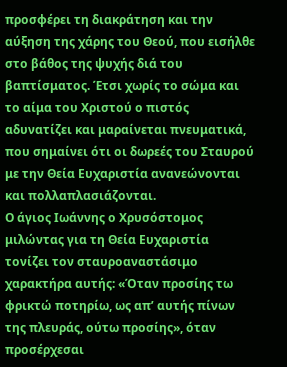προσφέρει τη διακράτηση και την αύξηση της χάρης του Θεού, που εισήλθε στο βάθος της ψυχής διά του βαπτίσματος. Έτσι χωρίς το σώμα και το αίμα του Χριστού ο πιστός αδυνατίζει και μαραίνεται πνευματικά, που σημαίνει ότι οι δωρεές του Σταυρού με την Θεία Ευχαριστία ανανεώνονται και πολλαπλασιάζονται.
Ο άγιος Ιωάννης ο Χρυσόστομος μιλώντας για τη Θεία Ευχαριστία τονίζει τον σταυροαναστάσιμο χαρακτήρα αυτής: «Όταν προσίης τω φρικτώ ποτηρίω, ως απ’ αυτής πίνων της πλευράς, ούτω προσίης», όταν προσέρχεσαι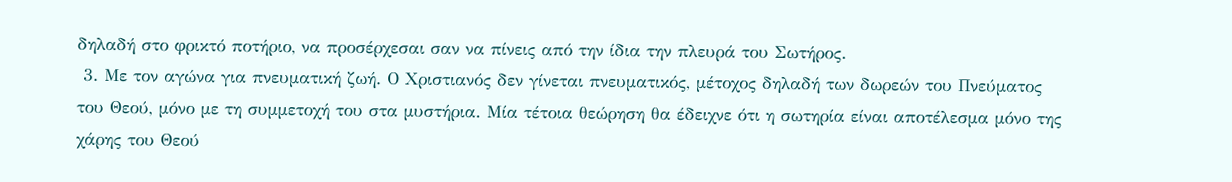δηλαδή στο φρικτό ποτήριο, να προσέρχεσαι σαν να πίνεις από την ίδια την πλευρά του Σωτήρος.
 3. Με τον αγώνα για πνευματική ζωή. Ο Χριστιανός δεν γίνεται πνευματικός, μέτοχος δηλαδή των δωρεών του Πνεύματος του Θεού, μόνο με τη συμμετοχή του στα μυστήρια. Μία τέτοια θεώρηση θα έδειχνε ότι η σωτηρία είναι αποτέλεσμα μόνο της χάρης του Θεού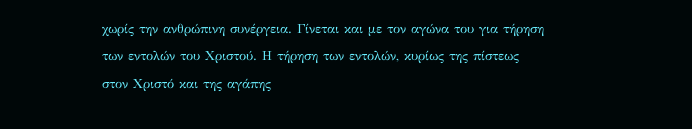χωρίς την ανθρώπινη συνέργεια. Γίνεται και με τον αγώνα του για τήρηση των εντολών του Χριστού. Η τήρηση των εντολών, κυρίως της πίστεως στον Χριστό και της αγάπης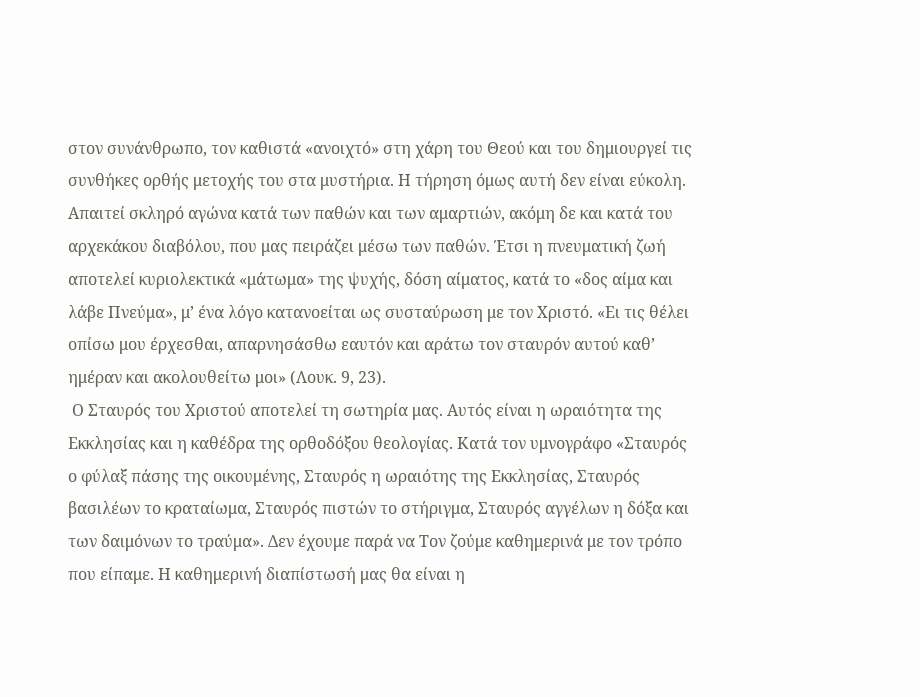στον συνάνθρωπο, τον καθιστά «ανοιχτό» στη χάρη του Θεού και του δημιουργεί τις συνθήκες ορθής μετοχής του στα μυστήρια. Η τήρηση όμως αυτή δεν είναι εύκολη. Απαιτεί σκληρό αγώνα κατά των παθών και των αμαρτιών, ακόμη δε και κατά του αρχεκάκου διαβόλου, που μας πειράζει μέσω των παθών. Έτσι η πνευματική ζωή αποτελεί κυριολεκτικά «μάτωμα» της ψυχής, δόση αίματος, κατά το «δος αίμα και λάβε Πνεύμα», μ’ ένα λόγο κατανοείται ως συσταύρωση με τον Χριστό. «Ει τις θέλει οπίσω μου έρχεσθαι, απαρνησάσθω εαυτόν και αράτω τον σταυρόν αυτού καθ’ ημέραν και ακολουθείτω μοι» (Λουκ. 9, 23).
 Ο Σταυρός του Χριστού αποτελεί τη σωτηρία μας. Αυτός είναι η ωραιότητα της Εκκλησίας και η καθέδρα της ορθοδόξου θεολογίας. Κατά τον υμνογράφο «Σταυρός ο φύλαξ πάσης της οικουμένης, Σταυρός η ωραιότης της Εκκλησίας, Σταυρός βασιλέων το κραταίωμα, Σταυρός πιστών το στήριγμα, Σταυρός αγγέλων η δόξα και των δαιμόνων το τραύμα». Δεν έχουμε παρά να Τον ζούμε καθημερινά με τον τρόπο που είπαμε. Η καθημερινή διαπίστωσή μας θα είναι η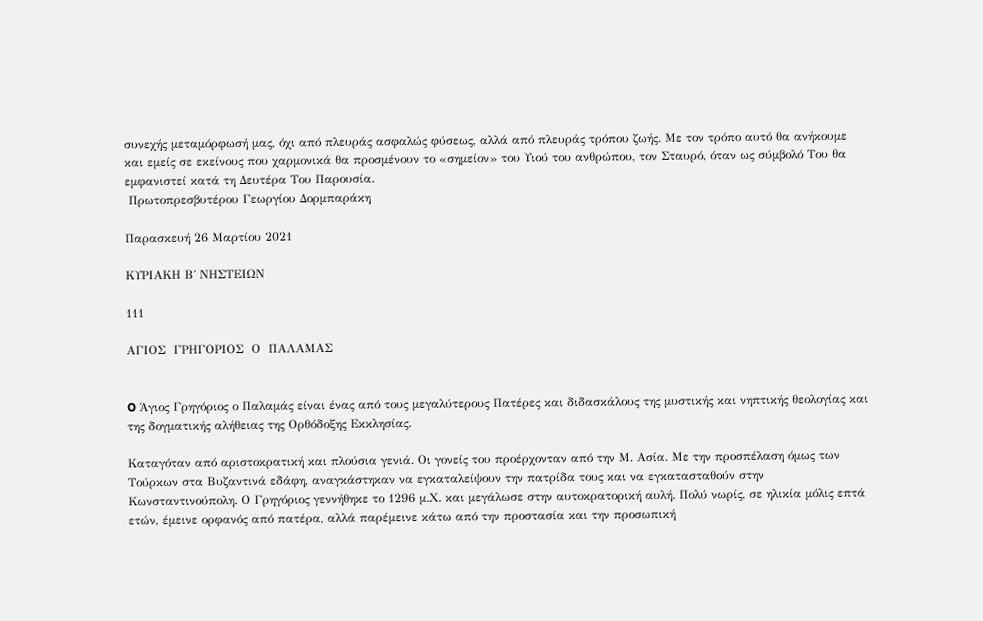συνεχής μεταμόρφωσή μας, όχι από πλευράς ασφαλώς φύσεως, αλλά από πλευράς τρόπου ζωής. Με τον τρόπο αυτό θα ανήκουμε και εμείς σε εκείνους που χαρμονικά θα προσμένουν το «σημείον» του Υιού του ανθρώπου, τον Σταυρό, όταν ως σύμβολό Του θα εμφανιστεί κατά τη Δευτέρα Του Παρουσία.
 Πρωτοπρεσβυτέρου Γεωργίου Δορμπαράκη

Παρασκευή 26 Μαρτίου 2021

ΚΥΡΙΑΚΗ Β΄ ΝΗΣΤΕΙΩΝ

111

ΑΓΙΟΣ  ΓΡΗΓΟΡΙΟΣ  Ο  ΠΑΛΑΜΑΣ


O Άγιος Γρηγόριος ο Παλαμάς είναι ένας από τους μεγαλύτερους Πατέρες και διδασκάλους της μυστικής και νηπτικής θεολογίας και της δογματικής αλήθειας της Ορθόδοξης Εκκλησίας.

Καταγόταν από αριστοκρατική και πλούσια γενιά. Οι γονείς του προέρχονταν από την Μ. Ασία. Με την προσπέλαση όμως των Τούρκων στα Βυζαντινά εδάφη, αναγκάστηκαν να εγκαταλείψουν την πατρίδα τους και να εγκατασταθούν στην Κωνσταντινούπολη. Ο Γρηγόριος γεννήθηκε το 1296 μ.Χ. και μεγάλωσε στην αυτοκρατορική αυλή. Πολύ νωρίς, σε ηλικία μόλις επτά ετών, έμεινε ορφανός από πατέρα, αλλά παρέμεινε κάτω από την προστασία και την προσωπική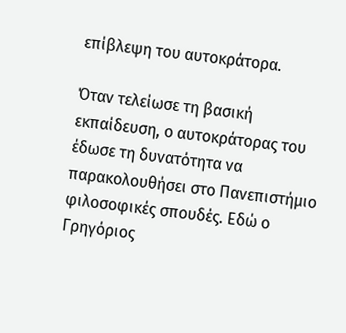επίβλεψη του αυτοκράτορα.

Όταν τελείωσε τη βασική εκπαίδευση, ο αυτοκράτορας του έδωσε τη δυνατότητα να παρακολουθήσει στο Πανεπιστήμιο φιλοσοφικές σπουδές. Εδώ ο Γρηγόριος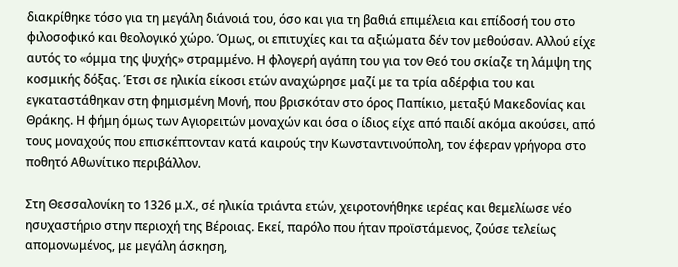διακρίθηκε τόσο για τη μεγάλη διάνοιά του, όσο και για τη βαθιά επιμέλεια και επίδοσή του στο φιλοσοφικό και θεολογικό χώρο. Όμως, οι επιτυχίες και τα αξιώματα δέν τον μεθούσαν. Αλλού είχε αυτός το «όμμα της ψυχής» στραμμένο. Η φλογερή αγάπη του για τον Θεό του σκίαζε τη λάμψη της κοσμικής δόξας. Έτσι σε ηλικία είκοσι ετών αναχώρησε μαζί με τα τρία αδέρφια του και εγκαταστάθηκαν στη φημισμένη Μονή, που βρισκόταν στο όρος Παπίκιο, μεταξύ Μακεδονίας και Θράκης. Η φήμη όμως των Αγιορειτών μοναχών και όσα ο ίδιος είχε από παιδί ακόμα ακούσει, από τους μοναχούς που επισκέπτονταν κατά καιρούς την Κωνσταντινούπολη, τον έφεραν γρήγορα στο ποθητό Αθωνίτικο περιβάλλον.

Στη Θεσσαλονίκη το 1326 μ.Χ., σέ ηλικία τριάντα ετών, χειροτονήθηκε ιερέας και θεμελίωσε νέο ησυχαστήριο στην περιοχή της Βέροιας. Εκεί, παρόλο που ήταν προϊστάμενος, ζούσε τελείως απομονωμένος, με μεγάλη άσκηση,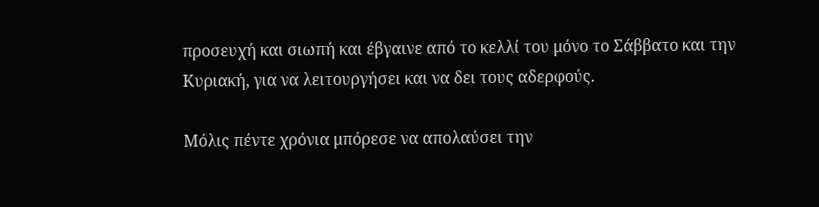προσευχή και σιωπή και έβγαινε από το κελλί του μόνο το Σάββατο και την Κυριακή, για να λειτουργήσει και να δει τους αδερφούς.

Μόλις πέντε χρόνια μπόρεσε να απολαύσει την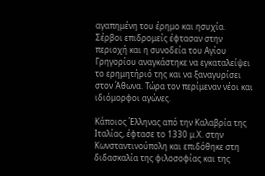αγαπημένη του έρημο και ησυχία. Σέρβοι επιδρομείς έφτασαν στην περιοχή και η συνοδεία του Αγίου Γρηγορίου αναγκάστηκε να εγκαταλείψει το ερημητήριό της και να ξαναγυρίσει στον Άθωνα. Τώρα τον περίμεναν νέοι και ιδιόμορφοι αγώνες.

Κάποιος Έλληνας από την Καλαβρία της Ιταλίας, έφτασε το 1330 μ.Χ. στην Κωνσταντινούπολη και επιδόθηκε στη διδασκαλία της φιλοσοφίας και της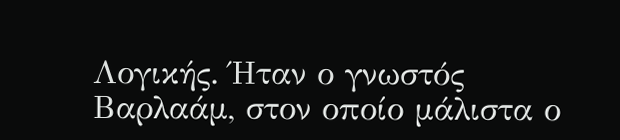Λογικής. Ήταν ο γνωστός Βαρλαάμ, στον οποίο μάλιστα ο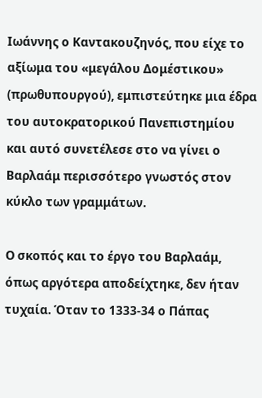Ιωάννης ο Καντακουζηνός, που είχε το αξίωμα του «μεγάλου Δομέστικου» (πρωθυπουργού), εμπιστεύτηκε μια έδρα του αυτοκρατορικού Πανεπιστημίου και αυτό συνετέλεσε στο να γίνει ο Βαρλαάμ περισσότερο γνωστός στον κύκλο των γραμμάτων.

Ο σκοπός και το έργο του Βαρλαάμ, όπως αργότερα αποδείχτηκε, δεν ήταν τυχαία. Όταν το 1333-34 ο Πάπας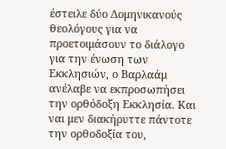έστειλε δύο Δομηνικανούς θεολόγους για να προετοιμάσουν το διάλογο για την ένωση των Εκκλησιών, ο Βαρλαάμ ανέλαβε να εκπροσωπήσει την ορθόδοξη Εκκλησία. Και ναι μεν διακήρυττε πάντοτε την ορθοδοξία του,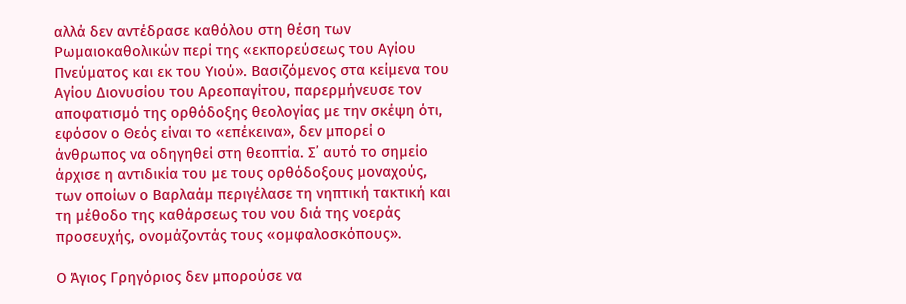αλλά δεν αντέδρασε καθόλου στη θέση των Ρωμαιοκαθολικών περί της «εκπορεύσεως του Αγίου Πνεύματος και εκ του Υιού». Βασιζόμενος στα κείμενα του Αγίου Διονυσίου του Αρεοπαγίτου, παρερμήνευσε τον αποφατισμό της ορθόδοξης θεολογίας με την σκέψη ότι, εφόσον ο Θεός είναι το «επέκεινα», δεν μπορεί ο άνθρωπος να οδηγηθεί στη θεοπτία. Σ᾽ αυτό το σημείο άρχισε η αντιδικία του με τους ορθόδοξους μοναχούς, των οποίων ο Βαρλαάμ περιγέλασε τη νηπτική τακτική και τη μέθοδο της καθάρσεως του νου διά της νοεράς προσευχής, ονομάζοντάς τους «ομφαλοσκόπους».

Ο Άγιος Γρηγόριος δεν μπορούσε να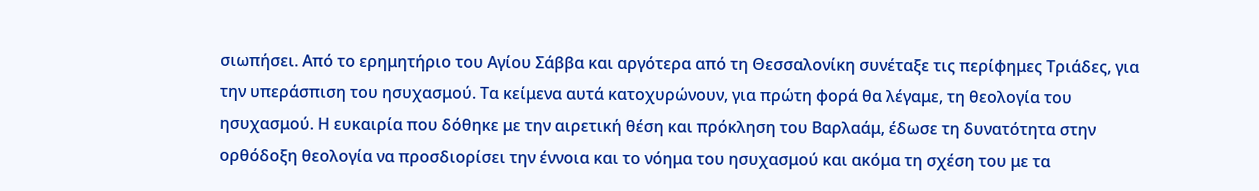σιωπήσει. Από το ερημητήριο του Αγίου Σάββα και αργότερα από τη Θεσσαλονίκη συνέταξε τις περίφημες Τριάδες, για την υπεράσπιση του ησυχασμού. Τα κείμενα αυτά κατοχυρώνουν, για πρώτη φορά θα λέγαμε, τη θεολογία του ησυχασμού. Η ευκαιρία που δόθηκε με την αιρετική θέση και πρόκληση του Βαρλαάμ, έδωσε τη δυνατότητα στην ορθόδοξη θεολογία να προσδιορίσει την έννοια και το νόημα του ησυχασμού και ακόμα τη σχέση του με τα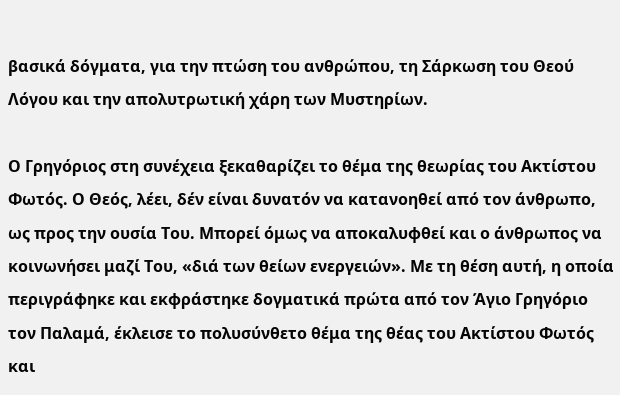βασικά δόγματα, για την πτώση του ανθρώπου, τη Σάρκωση του Θεού Λόγου και την απολυτρωτική χάρη των Μυστηρίων.

Ο Γρηγόριος στη συνέχεια ξεκαθαρίζει το θέμα της θεωρίας του Ακτίστου Φωτός. Ο Θεός, λέει, δέν είναι δυνατόν να κατανοηθεί από τον άνθρωπο, ως προς την ουσία Του. Μπορεί όμως να αποκαλυφθεί και ο άνθρωπος να κοινωνήσει μαζί Του, «διά των θείων ενεργειών». Με τη θέση αυτή, η οποία περιγράφηκε και εκφράστηκε δογματικά πρώτα από τον Άγιο Γρηγόριο τον Παλαμά, έκλεισε το πολυσύνθετο θέμα της θέας του Ακτίστου Φωτός και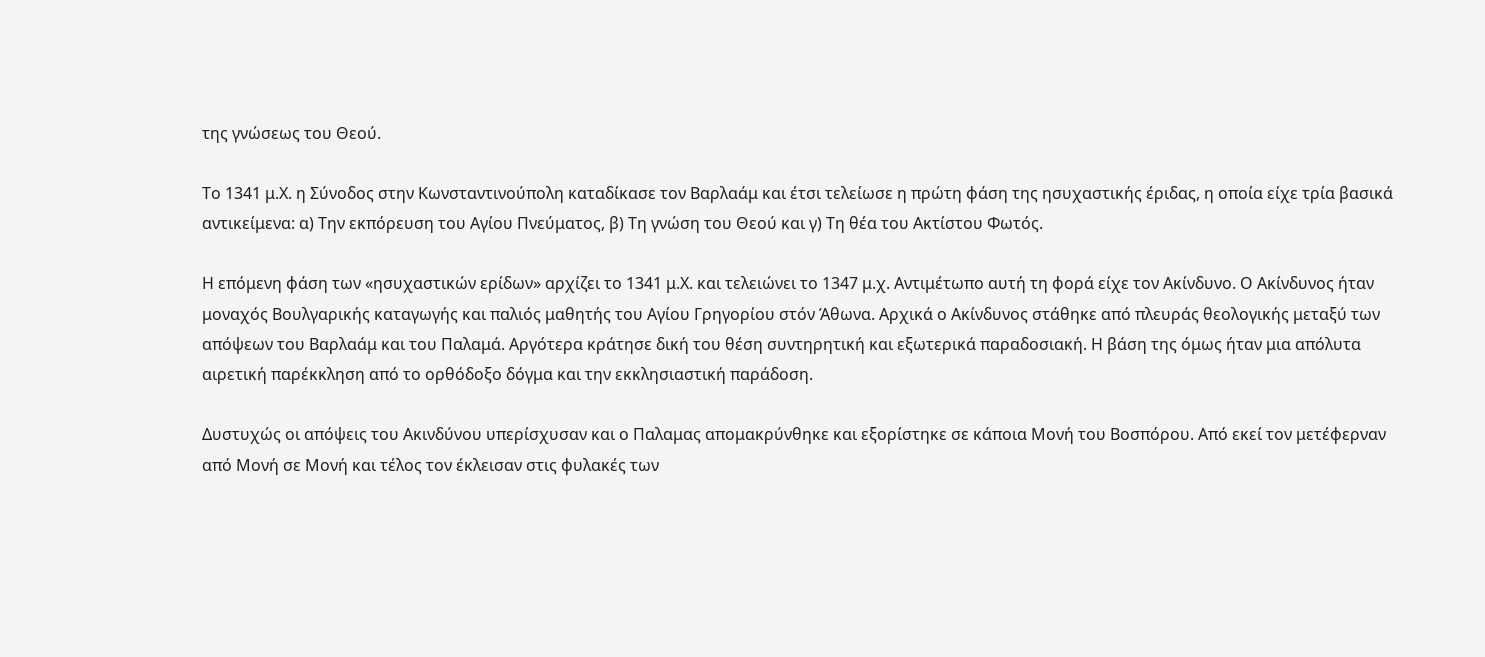της γνώσεως του Θεού.

Το 1341 μ.Χ. η Σύνοδος στην Κωνσταντινούπολη καταδίκασε τον Βαρλαάμ και έτσι τελείωσε η πρώτη φάση της ησυχαστικής έριδας, η οποία είχε τρία βασικά αντικείμενα: α) Την εκπόρευση του Αγίου Πνεύματος, β) Τη γνώση του Θεού και γ) Τη θέα του Ακτίστου Φωτός.

Η επόμενη φάση των «ησυχαστικών ερίδων» αρχίζει το 1341 μ.Χ. και τελειώνει το 1347 μ.χ. Αντιμέτωπο αυτή τη φορά είχε τον Ακίνδυνο. Ο Ακίνδυνος ήταν μοναχός Βουλγαρικής καταγωγής και παλιός μαθητής του Αγίου Γρηγορίου στόν Άθωνα. Αρχικά ο Ακίνδυνος στάθηκε από πλευράς θεολογικής μεταξύ των απόψεων του Βαρλαάμ και του Παλαμά. Αργότερα κράτησε δική του θέση συντηρητική και εξωτερικά παραδοσιακή. Η βάση της όμως ήταν μια απόλυτα αιρετική παρέκκληση από το ορθόδοξο δόγμα και την εκκλησιαστική παράδοση.

Δυστυχώς οι απόψεις του Ακινδύνου υπερίσχυσαν και ο Παλαμας απομακρύνθηκε και εξορίστηκε σε κάποια Μονή του Βοσπόρου. Από εκεί τον μετέφερναν από Μονή σε Μονή και τέλος τον έκλεισαν στις φυλακές των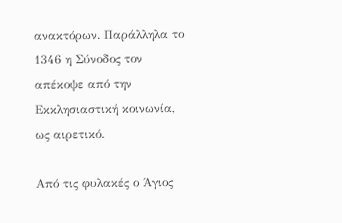ανακτόρων. Παράλληλα το 1346 η Σύνοδος τον απέκοψε από την Εκκλησιαστική κοινωνία, ως αιρετικό.

Από τις φυλακές ο Άγιος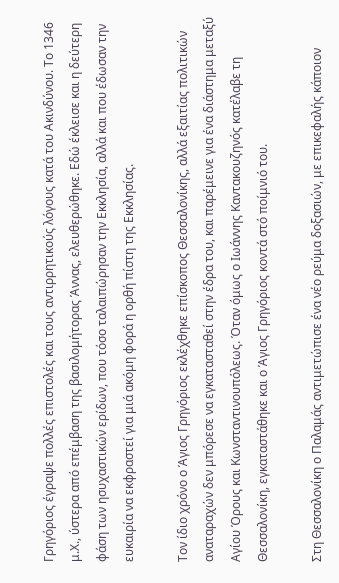Γρηγόριος έγραψε πολλές επιστολές και τους αντιρρητικούς λόγους κατά του Ακινδύνου. Το 1346 μ.Χ., ύστερα από επέμβαση της βασιλομήτορας Άννας, ελευθερώθηκε. Εδώ έκλεισε και η δεύτερη φάση των ησυχαστικών ερίδων, που τόσο ταλαιπώρησαν την Εκκλησία, αλλά και που έδωσαν την ευκαιρία να εκφραστεί για μιά ακόμη φορά η ορθή πίστη της Εκκλησίας.

Τον ίδιο χρόνο ο Άγιος Γρηγόριος εκλέχθηκε επίσκοπος Θεσσαλονίκης, αλλά εξαιτίας πολιτικών αναταραχών δεν μπόρεσε να εγκατασταθεί στην έδρα του, και παρέμεινε για ένα διάστημα μεταξύ Αγίου Όρους και Κωνσταντινουπόλεως. Όταν όμως ο Ιωάννης Καντακουζηνός κατέλαβε τη Θεσσαλονίκη, εγκαταστάθηκε και ο Άγιος Γρηγόριος κοντά στό ποίμνιό του.

Στη Θεσσαλονίκη ο Παλαμάς αντιμετώπισε ένα νέο ρεύμα δοξασιών, με επικεφαλής κάποιον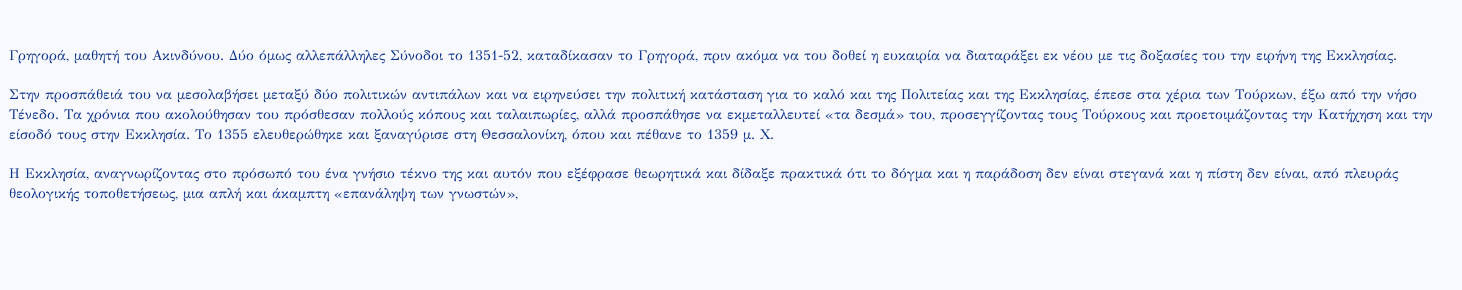Γρηγορά, μαθητή του Ακινδύνου. Δύο όμως αλλεπάλληλες Σύνοδοι το 1351-52, καταδίκασαν το Γρηγορά, πριν ακόμα να του δοθεί η ευκαιρία να διαταράξει εκ νέου με τις δοξασίες του την ειρήνη της Εκκλησίας.

Στην προσπάθειά του να μεσολαβήσει μεταξύ δύο πολιτικών αντιπάλων και να ειρηνεύσει την πολιτική κατάσταση για το καλό και της Πολιτείας και της Εκκλησίας, έπεσε στα χέρια των Τούρκων, έξω από την νήσο Τένεδο. Τα χρόνια που ακολούθησαν του πρόσθεσαν πολλούς κόπους και ταλαιπωρίες, αλλά προσπάθησε να εκμεταλλευτεί «τα δεσμά» του, προσεγγίζοντας τους Τούρκους και προετοιμάζοντας την Κατήχηση και την είσοδό τους στην Εκκλησία. Το 1355 ελευθερώθηκε και ξαναγύρισε στη Θεσσαλονίκη, όπου και πέθανε το 1359 μ. Χ.

Η Εκκλησία, αναγνωρίζοντας στο πρόσωπό του ένα γνήσιο τέκνο της και αυτόν που εξέφρασε θεωρητικά και δίδαξε πρακτικά ότι το δόγμα και η παράδοση δεν είναι στεγανά και η πίστη δεν είναι, από πλευράς θεολογικής τοποθετήσεως, μια απλή και άκαμπτη «επανάληψη των γνωστών»,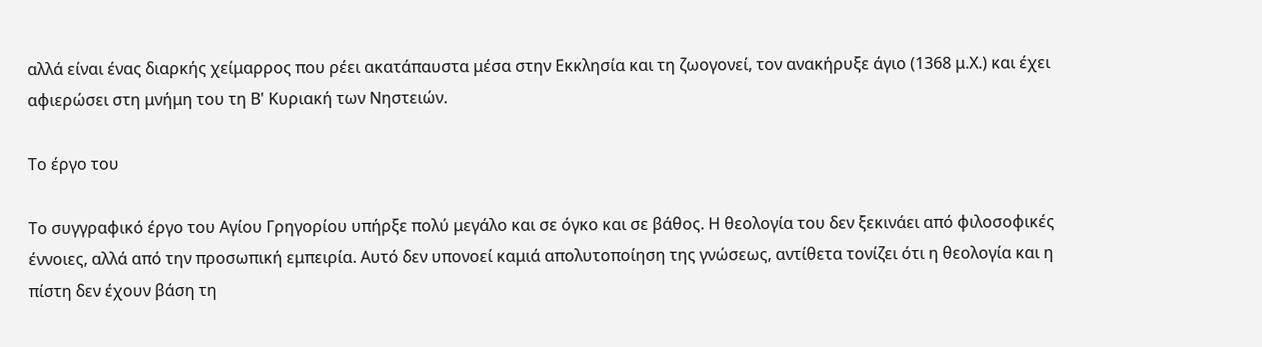αλλά είναι ένας διαρκής χείμαρρος που ρέει ακατάπαυστα μέσα στην Εκκλησία και τη ζωογονεί, τον ανακήρυξε άγιο (1368 μ.Χ.) και έχει αφιερώσει στη μνήμη του τη Β' Κυριακή των Νηστειών.

Το έργο του

Το συγγραφικό έργο του Αγίου Γρηγορίου υπήρξε πολύ μεγάλο και σε όγκο και σε βάθος. Η θεολογία του δεν ξεκινάει από φιλοσοφικές έννοιες, αλλά από την προσωπική εμπειρία. Αυτό δεν υπονοεί καμιά απολυτοποίηση της γνώσεως, αντίθετα τονίζει ότι η θεολογία και η πίστη δεν έχουν βάση τη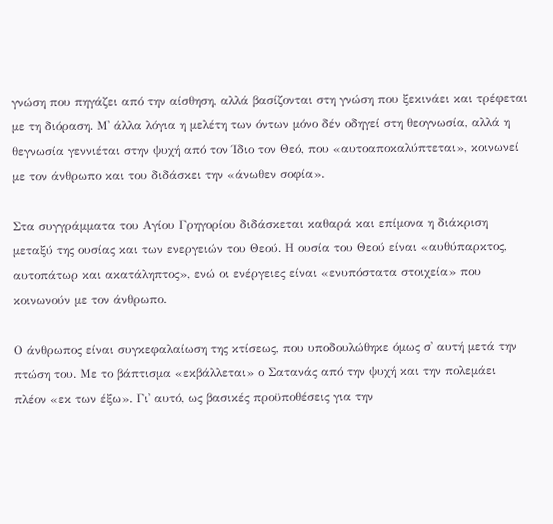γνώση που πηγάζει από την αίσθηση, αλλά βασίζονται στη γνώση που ξεκινάει και τρέφεται με τη διόραση. Μ᾽ άλλα λόγια η μελέτη των όντων μόνο δέν οδηγεί στη θεογνωσία, αλλά η θεγνωσία γεννιέται στην ψυχή από τον Ίδιο τον Θεό, που «αυτοαποκαλύπτεται», κοινωνεί με τον άνθρωπο και του διδάσκει την «άνωθεν σοφία».

Στα συγγράμματα του Αγίου Γρηγορίου διδάσκεται καθαρά και επίμονα η διάκριση μεταξύ της ουσίας και των ενεργειών του Θεού. Η ουσία του Θεού είναι «αυθύπαρκτος, αυτοπάτωρ και ακατάληπτος», ενώ οι ενέργειες είναι «ενυπόστατα στοιχεία» που κοινωνούν με τον άνθρωπο.

Ο άνθρωπος είναι συγκεφαλαίωση της κτίσεως, που υποδουλώθηκε όμως σ᾽ αυτή μετά την πτώση του. Με το βάπτισμα «εκβάλλεται» ο Σατανάς από την ψυχή και την πολεμάει πλέον «εκ των έξω». Γι᾽ αυτό, ως βασικές προϋποθέσεις για την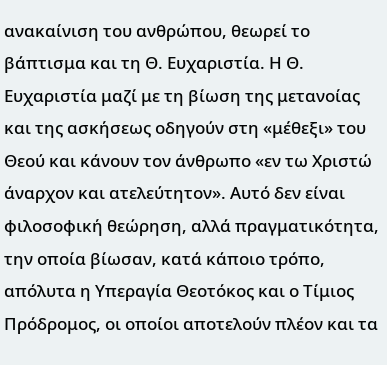ανακαίνιση του ανθρώπου, θεωρεί το βάπτισμα και τη Θ. Ευχαριστία. Η Θ. Ευχαριστία μαζί με τη βίωση της μετανοίας και της ασκήσεως οδηγούν στη «μέθεξι» του Θεού και κάνουν τον άνθρωπο «εν τω Χριστώ άναρχον και ατελεύτητον». Αυτό δεν είναι φιλοσοφική θεώρηση, αλλά πραγματικότητα, την οποία βίωσαν, κατά κάποιο τρόπο, απόλυτα η Υπεραγία Θεοτόκος και ο Τίμιος Πρόδρομος, οι οποίοι αποτελούν πλέον και τα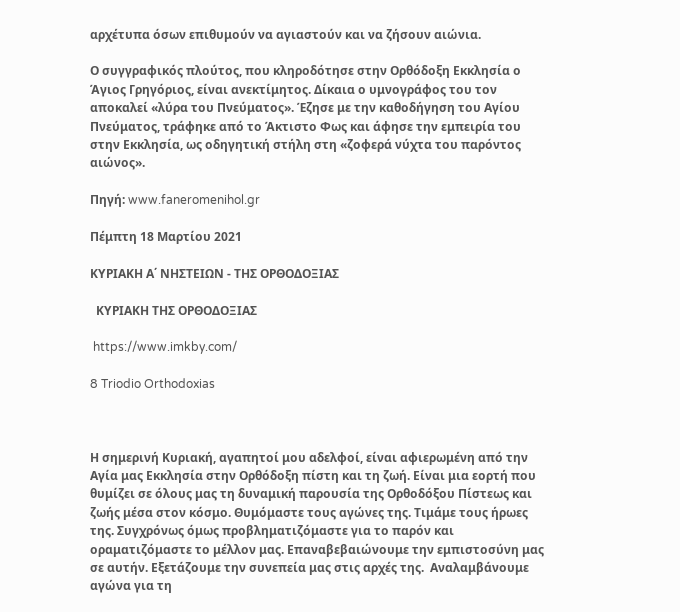αρχέτυπα όσων επιθυμούν να αγιαστούν και να ζήσουν αιώνια.

Ο συγγραφικός πλούτος, που κληροδότησε στην Ορθόδοξη Εκκλησία ο Άγιος Γρηγόριος, είναι ανεκτίμητος. Δίκαια ο υμνογράφος του τον αποκαλεί «λύρα του Πνεύματος». Έζησε με την καθοδήγηση του Αγίου Πνεύματος, τράφηκε από το Άκτιστο Φως και άφησε την εμπειρία του στην Εκκλησία, ως οδηγητική στήλη στη «ζοφερά νύχτα του παρόντος αιώνος».

Πηγή: www.faneromenihol.gr

Πέμπτη 18 Μαρτίου 2021

ΚΥΡΙΑΚΗ Α΄ ΝΗΣΤΕΙΩΝ - ΤΗΣ ΟΡΘΟΔΟΞΙΑΣ

  ΚΥΡΙΑΚΗ ΤΗΣ ΟΡΘΟΔΟΞΙΑΣ

 https://www.imkby.com/

8 Triodio Orthodoxias



Η σημερινή Κυριακή, αγαπητοί μου αδελφοί, είναι αφιερωμένη από την Αγία μας Εκκλησία στην Ορθόδοξη πίστη και τη ζωή. Είναι μια εορτή που θυμίζει σε όλους μας τη δυναμική παρουσία της Ορθοδόξου Πίστεως και ζωής μέσα στον κόσμο. Θυμόμαστε τους αγώνες της. Τιμάμε τους ήρωες της. Συγχρόνως όμως προβληματιζόμαστε για το παρόν και οραματιζόμαστε το μέλλον μας. Επαναβεβαιώνουμε την εμπιστοσύνη μας σε αυτήν. Εξετάζουμε την συνεπεία μας στις αρχές της.  Aναλαμβάνουμε  αγώνα για τη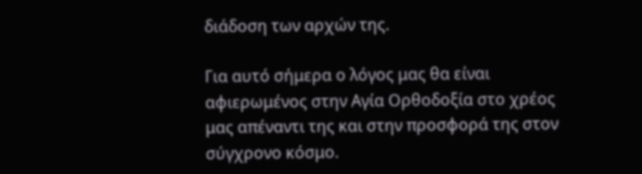διάδοση των αρχών της.

Για αυτό σήμερα ο λόγος μας θα είναι αφιερωμένος στην Αγία Ορθοδοξία στο χρέος μας απέναντι της και στην προσφορά της στον σύγχρονο κόσμο.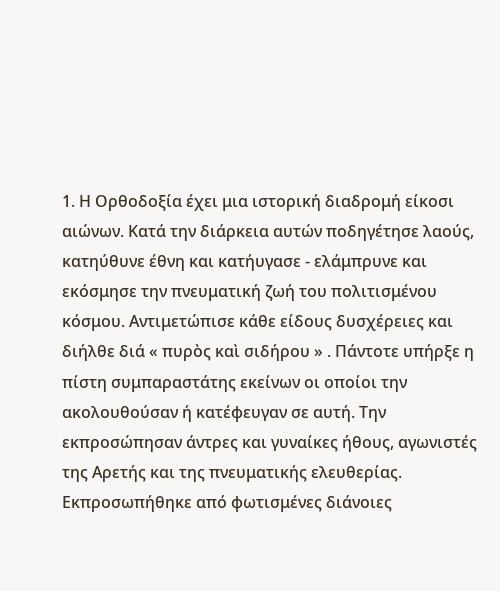1. Η Ορθοδοξία έχει μια ιστορική διαδρομή είκοσι αιώνων. Κατά την διάρκεια αυτών ποδηγέτησε λαούς, κατηύθυνε έθνη και κατήυγασε - ελάμπρυνε και εκόσμησε την πνευματική ζωή του πολιτισμένου κόσμου. Αντιμετώπισε κάθε είδους δυσχέρειες και διήλθε διά « πυρὸς καὶ σιδήρου » . Πάντοτε υπήρξε η πίστη συμπαραστάτης εκείνων οι οποίοι την ακολουθούσαν ή κατέφευγαν σε αυτή. Την εκπροσώπησαν άντρες και γυναίκες ήθους, αγωνιστές της Αρετής και της πνευματικής ελευθερίας. Εκπροσωπήθηκε από φωτισμένες διάνοιες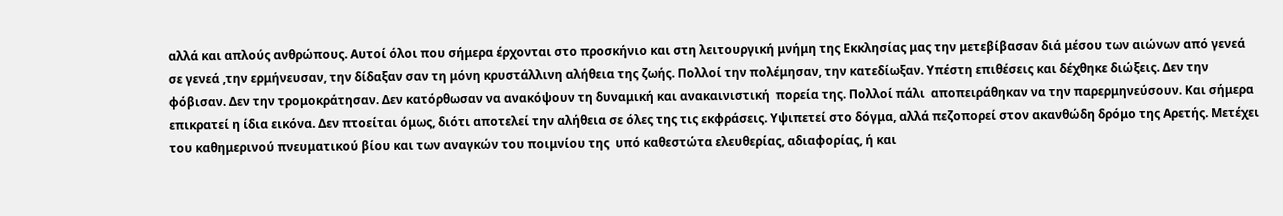αλλά και απλούς ανθρώπους. Αυτοί όλοι που σήμερα έρχονται στο προσκήνιο και στη λειτουργική μνήμη της Εκκλησίας μας την μετεβίβασαν διά μέσου των αιώνων από γενεά σε γενεά ,την ερμήνευσαν, την δίδαξαν σαν τη μόνη κρυστάλλινη αλήθεια της ζωής. Πολλοί την πολέμησαν, την κατεδίωξαν. Υπέστη επιθέσεις και δέχθηκε διώξεις. Δεν την φόβισαν. Δεν την τρομοκράτησαν. Δεν κατόρθωσαν να ανακόψουν τη δυναμική και ανακαινιστική  πορεία της. Πολλοί πάλι  αποπειράθηκαν να την παρερμηνεύσουν. Και σήμερα επικρατεί η ίδια εικόνα. Δεν πτοείται όμως, διότι αποτελεί την αλήθεια σε όλες της τις εκφράσεις. Υψιπετεί στο δόγμα, αλλά πεζοπορεί στον ακανθώδη δρόμο της Αρετής. Μετέχει του καθημερινού πνευματικού βίου και των αναγκών του ποιμνίου της  υπό καθεστώτα ελευθερίας, αδιαφορίας, ή και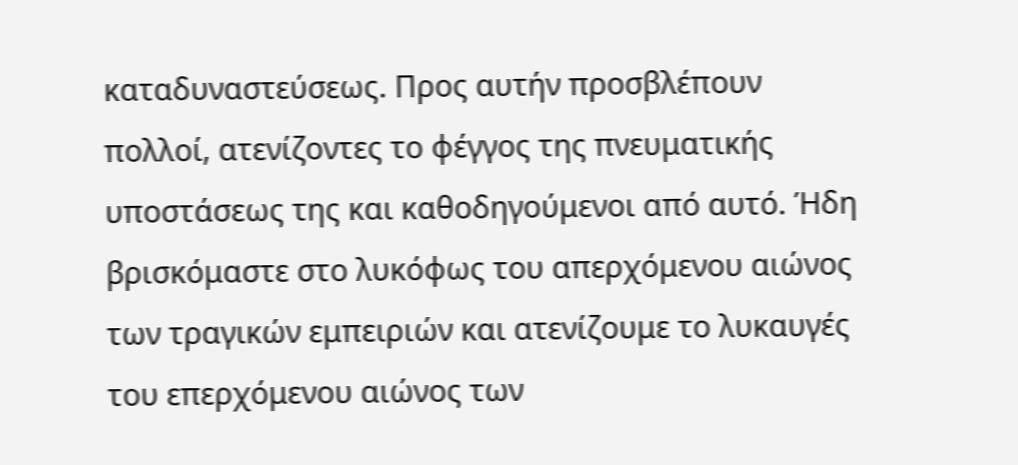καταδυναστεύσεως. Προς αυτήν προσβλέπουν πολλοί, ατενίζοντες το φέγγος της πνευματικής υποστάσεως της και καθοδηγούμενοι από αυτό. Ήδη βρισκόμαστε στο λυκόφως του απερχόμενου αιώνος των τραγικών εμπειριών και ατενίζουμε το λυκαυγές του επερχόμενου αιώνος των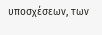υποσχέσεων, των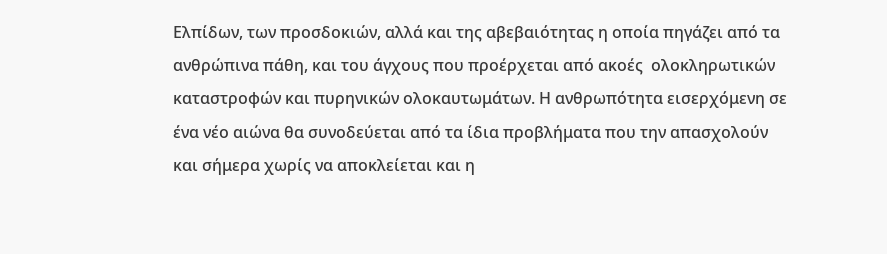Ελπίδων, των προσδοκιών, αλλά και της αβεβαιότητας η οποία πηγάζει από τα ανθρώπινα πάθη, και του άγχους που προέρχεται από ακοές  ολοκληρωτικών καταστροφών και πυρηνικών ολοκαυτωμάτων. Η ανθρωπότητα εισερχόμενη σε ένα νέο αιώνα θα συνοδεύεται από τα ίδια προβλήματα που την απασχολούν και σήμερα χωρίς να αποκλείεται και η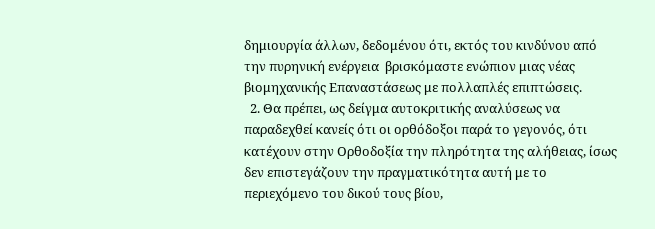δημιουργία άλλων, δεδομένου ότι, εκτός του κινδύνου από την πυρηνική ενέργεια  βρισκόμαστε ενώπιον μιας νέας βιομηχανικής Επαναστάσεως με πολλαπλές επιπτώσεις.
  2. Θα πρέπει, ως δείγμα αυτοκριτικής αναλύσεως να παραδεχθεί κανείς ότι οι ορθόδοξοι παρά το γεγονός, ότι κατέχουν στην Ορθοδοξία την πληρότητα της αλήθειας, ίσως δεν επιστεγάζουν την πραγματικότητα αυτή με το περιεχόμενο του δικού τους βίου,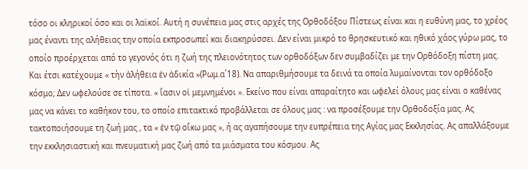τόσο οι κληρικοί όσο και οι λαϊκοί. Αυτή η συνέπεια μας στις αρχές της Ορθοδόξου Πίστεως είναι και η ευθύνη μας, το χρέος μας έναντι της αλήθειας την οποία εκπροσωπεί και διακηρύσσει. Δεν είναι μικρό το θρησκευτικό και ηθικό χάος γύρω μας, το οποίο προέρχεται από το γεγονός ότι η ζωή της πλειονότητος των ορθοδόξων δεν συμβαδίζει με την Ορθόδοξη πίστη μας. Και έτσι κατέχουμε « τὴν ἀλήθεια ἐν ἀδικία »(Ρωμ.α΄18). Να απαριθμήσουμε τα δεινά τα οποία λυμαίνονται τον ορθόδοξο κόσμο; Δεν ωφελούσε σε τίποτα. « ἴασιν οἱ μεμνημένοι ». Εκείνο που είναι απαραίτητο και ωφελεί όλους μας είναι ο καθένας μας να κάνει το καθήκον του, το οποίο επιτακτικό προβάλλεται σε όλους μας : να προσέξουμε την Ορθοδοξία μας. Ας τακτοποιήσουμε τη ζωή μας , τα « ἐν τῷ οἴκω μας », ή ας αγαπήσουμε την ευπρέπεια της Αγίας μας Εκκλησίας. Ας απαλλάξουμε την εκκλησιαστική και πνευματική μας ζωή από τα μιάσματα του κόσμου. Ας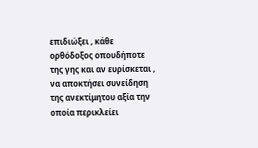επιδιώξει , κάθε ορθόδοξος οπουδήποτε της γης και αν ευρίσκεται , να αποκτήσει συνείδηση της ανεκτίμητου αξία την οποία περικλείει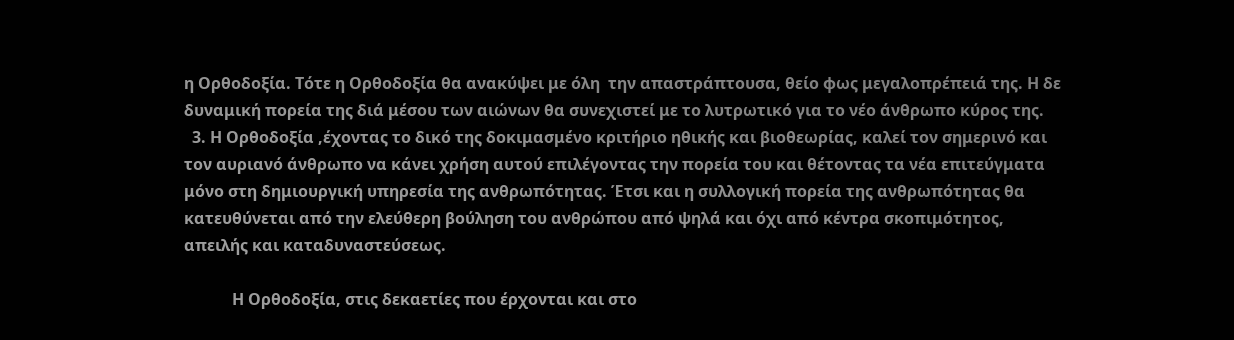η Ορθοδοξία. Τότε η Ορθοδοξία θα ανακύψει με όλη  την απαστράπτουσα, θείο φως μεγαλοπρέπειά της. Η δε δυναμική πορεία της διά μέσου των αιώνων θα συνεχιστεί με το λυτρωτικό για το νέο άνθρωπο κύρος της.
  3. Η Ορθοδοξία ,έχοντας το δικό της δοκιμασμένο κριτήριο ηθικής και βιοθεωρίας, καλεί τον σημερινό και τον αυριανό άνθρωπο να κάνει χρήση αυτού επιλέγοντας την πορεία του και θέτοντας τα νέα επιτεύγματα μόνο στη δημιουργική υπηρεσία της ανθρωπότητας. Έτσι και η συλλογική πορεία της ανθρωπότητας θα κατευθύνεται από την ελεύθερη βούληση του ανθρώπου από ψηλά και όχι από κέντρα σκοπιμότητος, απειλής και καταδυναστεύσεως.

            Η Ορθοδοξία, στις δεκαετίες που έρχονται και στο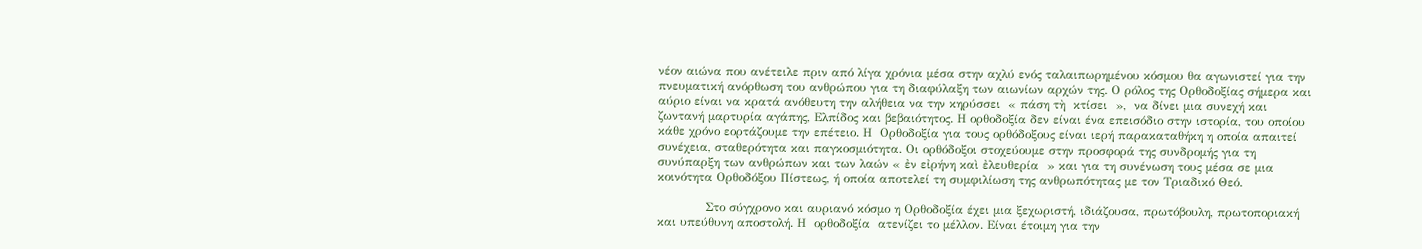νέον αιώνα που ανέτειλε πριν από λίγα χρόνια μέσα στην αχλύ ενός ταλαιπωρημένου κόσμου θα αγωνιστεί για την πνευματική ανόρθωση του ανθρώπου για τη διαφύλαξη των αιωνίων αρχών της. Ο ρόλος της Ορθοδοξίας σήμερα και αύριο είναι να κρατά ανόθευτη την αλήθεια να την κηρύσσει  « πάση τὴ  κτίσει  »,  να δίνει μια συνεχή και ζωντανή μαρτυρία αγάπης, Ελπίδος και βεβαιότητος. Η ορθοδοξία δεν είναι ένα επεισόδιο στην ιστορία, του οποίου κάθε χρόνο εορτάζουμε την επέτειο. Η  Ορθοδοξία για τους ορθόδοξους είναι ιερή παρακαταθήκη η οποία απαιτεί συνέχεια, σταθερότητα και παγκοσμιότητα. Οι ορθόδοξοι στοχεύουμε στην προσφορά της συνδρομής για τη συνύπαρξη των ανθρώπων και των λαών « ἐν εἰρήνη καὶ ἐλευθερία  » και για τη συνένωση τους μέσα σε μια κοινότητα Ορθοδόξου Πίστεως, ή οποία αποτελεί τη συμφιλίωση της ανθρωπότητας με τον Τριαδικό Θεό.

            Στο σύγχρονο και αυριανό κόσμο η Ορθοδοξία έχει μια ξεχωριστή, ιδιάζουσα, πρωτόβουλη, πρωτοποριακή και υπεύθυνη αποστολή. Η  ορθοδοξία  ατενίζει το μέλλον. Είναι έτοιμη για την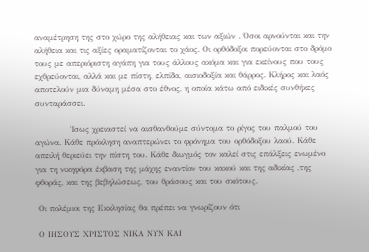αναμέτρηση της στο χώρο της αλήθειας και των αξιών . Όσοι αρνούνται και την αλήθεια και τις αξίες οραματίζονται το χάος. Οι ορθόδοξοι πορεύονται στο δρόμο τους με απεριόριστη αγάπη για τους άλλους ακόμα και για εκείνους που τους εχθρεύονται, αλλά και με πίστη, ελπίδα, αισιοδοξία και θάρρος. Κλήρος και λαός αποτελούν μια δύναμη μέσα στο έθνος, η οποία κάτω από ειδικές συνθήκες συνταράσσει.

            Ίσως χρειαστεί να αισθανθούμε σύντομα το ρίγος του παλμού του αγώνα. Κάθε πρόκληση αναπτερώνει το φρόνημα του ορθόδοξου λαού. Κάθε απειλή θεριεύει την πίστη του. Κάθε διωγμός τον καλεί στις επάλξεις ενωμένο για τη νικηφόρα έκβαση της μάχης εναντίον του κακού και της αδικίας ,της φθοράς, και της βεβηλώσεως, του θράσους και του σκότους.

 Οι πολέμιοι της Εκκλησίας θα πρέπει να γνωρίζουν ότι

 Ο ΙΗΣΟΥΣ ΧΡΙΣΤΟΣ ΝΙΚΑ ΝΥΝ ΚΑΙ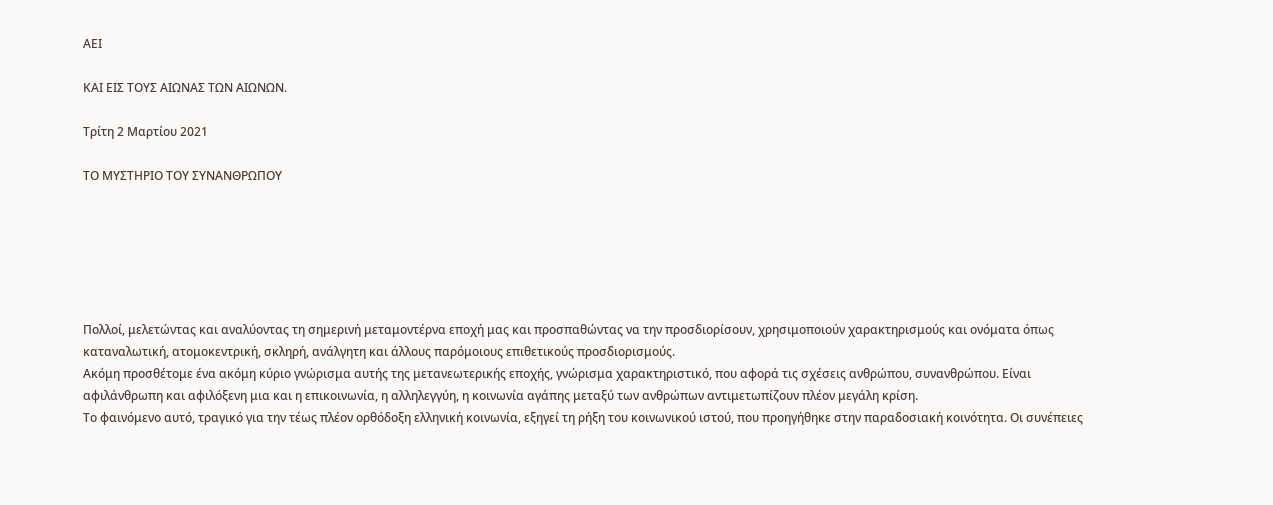ΑΕΙ

ΚΑΙ ΕΙΣ ΤΟΥΣ ΑΙΩΝΑΣ ΤΩΝ ΑΙΩΝΩΝ.

Τρίτη 2 Μαρτίου 2021

ΤΟ ΜΥΣΤΗΡΙΟ ΤΟΥ ΣΥΝΑΝΘΡΩΠΟΥ






Πολλοί, μελετώντας και αναλύοντας τη σημερινή μεταμοντέρνα εποχή μας και προσπαθώντας να την προσδιορίσουν, χρησιμοποιούν χαρακτηρισμούς και ονόματα όπως καταναλωτική, ατομοκεντρική, σκληρή, ανάλγητη και άλλους παρόμοιους επιθετικούς προσδιορισμούς.
Ακόμη προσθέτομε ένα ακόμη κύριο γνώρισμα αυτής της μετανεωτερικής εποχής, γνώρισμα χαρακτηριστικό, που αφορά τις σχέσεις ανθρώπου, συνανθρώπου. Είναι αφιλάνθρωπη και αφιλόξενη μια και η επικοινωνία, η αλληλεγγύη, η κοινωνία αγάπης μεταξύ των ανθρώπων αντιμετωπίζουν πλέον μεγάλη κρίση.
Το φαινόμενο αυτό, τραγικό για την τέως πλέον ορθόδοξη ελληνική κοινωνία, εξηγεί τη ρήξη του κοινωνικού ιστού, που προηγήθηκε στην παραδοσιακή κοινότητα. Οι συνέπειες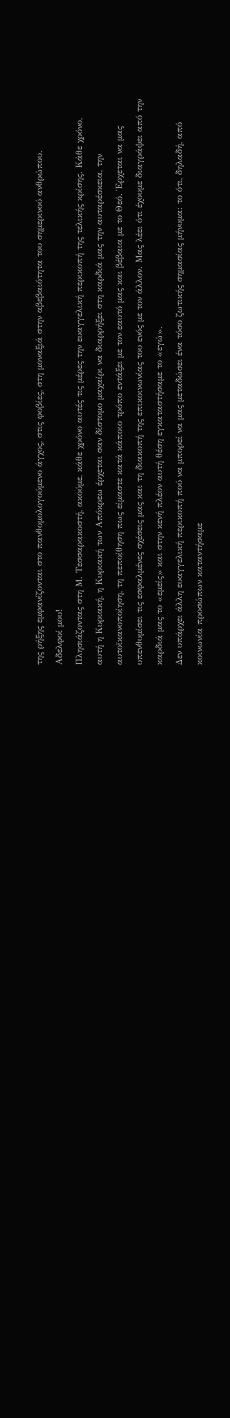της ρήξης εμφανίζονται στο πανθομολογούμενο άγχος, στις φοβίες, στη μοναξιά στην αβεβαιότητα του σημερινού ανθρώπου.
Αδελφοί μου!
Πλησιάζοντας στη Μ. Τεσσαρακοστή, ακούμε, κάθε χρόνο αυτές τις μέρες την ευαγγελική περικοπή της τελικής κρίσης. Κάθε χρόνο, αυτή η Κυριακή, η Κυριακή των Απόκρεω έρχεται σαν δίστομο μαχαίρι να διαρρήξει στη καρδιά μας την αυταρέσκεια, την αυτοϊκανοποίηση, τη πεποίθηση πως είμαστε κατά κάποιο τρόπο εντάξει με τον εαυτό μας και βέβαια με το Θεό. Έρχεται να μας υπενθυμίσει τις εσφαλμένες σχέσεις μας και τη διακοπή της επικοινωνίας του ενός με τον άλλον. Μας λέει ότι έχουμε διαγράψει από την καρδιά μας το «εμείς» και στην κενή πλέον αυτή θέση εγκαταστήσαμε το «εγώ».
Δεν υπάρχει άλλη ευαγγελική περικοπή πού να μπορεί να μας μεταδώσει ένα τόσο ζωτικής σημασίας μήνυμα: το ότι, δηλαδή, από κοινωνία προσώπων καταντήσαμε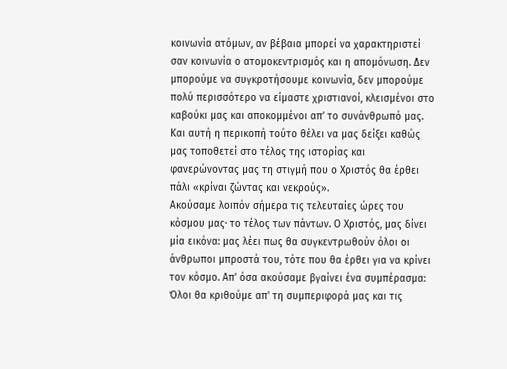κοινωνία ατόμων, αν βέβαια μπορεί να χαρακτηριστεί σαν κοινωνία ο ατομοκεντρισμός και η απομόνωση. Δεν μπορούμε να συγκροτήσουμε κοινωνία, δεν μπορούμε πολύ περισσότερο να είμαστε χριστιανοί, κλεισμένοι στο καβούκι μας και αποκομμένοι απ’ το συνάνθρωπό μας.
Και αυτή η περικοπή τούτο θέλει να μας δείξει καθώς μας τοποθετεί στο τέλος της ιστορίας και φανερώνοντας μας τη στιγμή που ο Χριστός θα έρθει πάλι «κρίναι ζώντας και νεκρούς».
Ακούσαμε λοιπόν σήμερα τις τελευταίες ώρες του κόσμου μας· το τέλος των πάντων. Ο Χριστός, μας δίνει μία εικόνα: μας λέει πως θα συγκεντρωθούν όλοι οι άνθρωποι μπροστά του, τότε που θα έρθει για να κρίνει τον κόσμο. Απ' όσα ακούσαμε βγαίνει ένα συμπέρασμα: Όλοι θα κριθούμε απ' τη συμπεριφορά μας και τις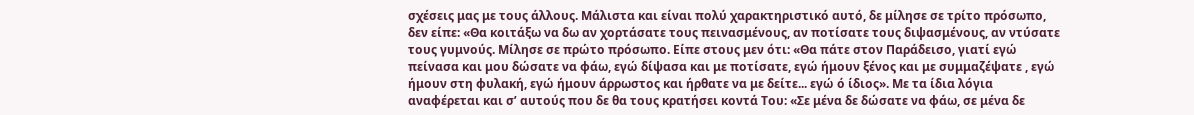σχέσεις μας με τους άλλους. Μάλιστα και είναι πολύ χαρακτηριστικό αυτό, δε μίλησε σε τρίτο πρόσωπο, δεν είπε: «Θα κοιτάξω να δω αν χορτάσατε τους πεινασμένους, αν ποτίσατε τους διψασμένους, αν ντύσατε τους γυμνούς. Μίλησε σε πρώτο πρόσωπο. Είπε στους μεν ότι: «Θα πάτε στον Παράδεισο, γιατί εγώ πείνασα και μου δώσατε να φάω, εγώ δίψασα και με ποτίσατε, εγώ ήμουν ξένος και με συμμαζέψατε , εγώ ήμουν στη φυλακή, εγώ ήμουν άρρωστος και ήρθατε να με δείτε... εγώ ό ίδιος». Με τα ίδια λόγια αναφέρεται και σ’ αυτούς που δε θα τους κρατήσει κοντά Του: «Σε μένα δε δώσατε να φάω, σε μένα δε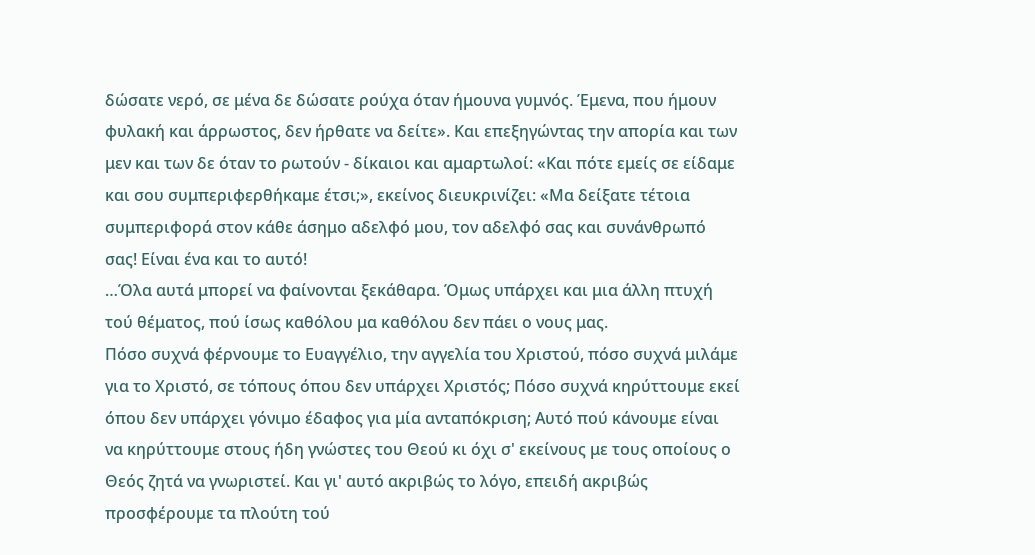δώσατε νερό, σε μένα δε δώσατε ρούχα όταν ήμουνα γυμνός. Έμενα, που ήμουν φυλακή και άρρωστος, δεν ήρθατε να δείτε». Και επεξηγώντας την απορία και των μεν και των δε όταν το ρωτούν - δίκαιοι και αμαρτωλοί: «Και πότε εμείς σε είδαμε και σου συμπεριφερθήκαμε έτσι;», εκείνος διευκρινίζει: «Μα δείξατε τέτοια συμπεριφορά στον κάθε άσημο αδελφό μου, τον αδελφό σας και συνάνθρωπό σας! Είναι ένα και το αυτό!
…Όλα αυτά μπορεί να φαίνονται ξεκάθαρα. Όμως υπάρχει και μια άλλη πτυχή τού θέματος, πού ίσως καθόλου μα καθόλου δεν πάει ο νους μας.
Πόσο συχνά φέρνουμε το Ευαγγέλιο, την αγγελία του Χριστού, πόσο συχνά μιλάμε για το Χριστό, σε τόπους όπου δεν υπάρχει Χριστός; Πόσο συχνά κηρύττουμε εκεί όπου δεν υπάρχει γόνιμο έδαφος για μία ανταπόκριση; Αυτό πού κάνουμε είναι να κηρύττουμε στους ήδη γνώστες του Θεού κι όχι σ' εκείνους με τους οποίους ο Θεός ζητά να γνωριστεί. Και γι' αυτό ακριβώς το λόγο, επειδή ακριβώς προσφέρουμε τα πλούτη τού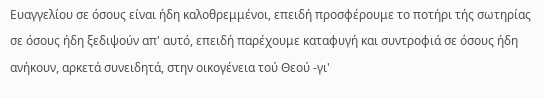Ευαγγελίου σε όσους είναι ήδη καλοθρεμμένοι, επειδή προσφέρουμε το ποτήρι τής σωτηρίας σε όσους ήδη ξεδιψούν απ' αυτό, επειδή παρέχουμε καταφυγή και συντροφιά σε όσους ήδη ανήκουν, αρκετά συνειδητά, στην οικογένεια τού Θεού -γι'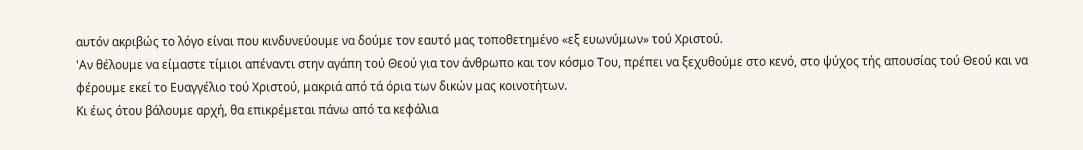αυτόν ακριβώς το λόγο είναι που κινδυνεύουμε να δούμε τον εαυτό μας τοποθετημένο «εξ ευωνύμων» τού Χριστού.
'Αν θέλουμε να είμαστε τίμιοι απέναντι στην αγάπη τού Θεού για τον άνθρωπο και τον κόσμο Του, πρέπει να ξεχυθούμε στο κενό, στο ψύχος τής απουσίας τού Θεού και να φέρουμε εκεί το Ευαγγέλιο τού Χριστού, μακριά από τά όρια των δικών μας κοινοτήτων.
Κι έως ότου βάλουμε αρχή, θα επικρέμεται πάνω από τα κεφάλια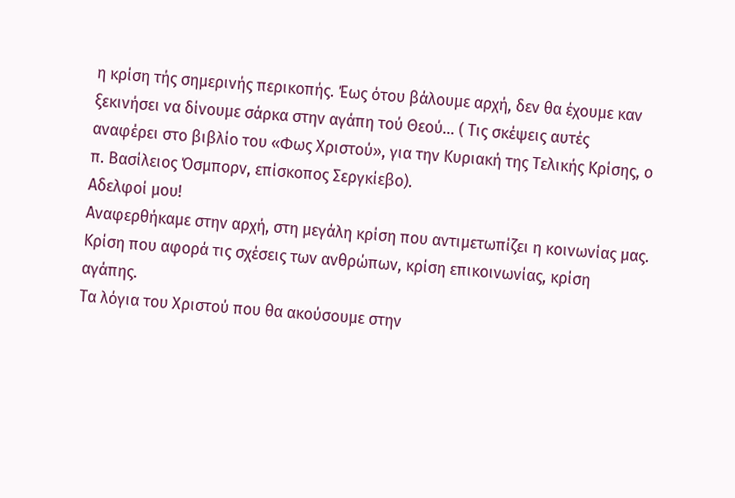η κρίση τής σημερινής περικοπής. Έως ότου βάλουμε αρχή, δεν θα έχουμε καν ξεκινήσει να δίνουμε σάρκα στην αγάπη τού Θεού… ( Τις σκέψεις αυτές αναφέρει στο βιβλίο του «Φως Χριστού», για την Κυριακή της Τελικής Κρίσης, ο π. Βασίλειος Όσμπορν, επίσκοπος Σεργκίεβο).
Αδελφοί μου!
Αναφερθήκαμε στην αρχή, στη μεγάλη κρίση που αντιμετωπίζει η κοινωνίας μας. Κρίση που αφορά τις σχέσεις των ανθρώπων, κρίση επικοινωνίας, κρίση αγάπης.
Τα λόγια του Χριστού που θα ακούσουμε στην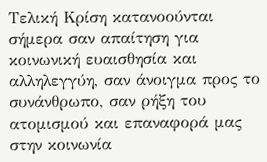Τελική Κρίση κατανοούνται σήμερα σαν απαίτηση για κοινωνική ευαισθησία και αλληλεγγύη, σαν άνοιγμα προς το συνάνθρωπο, σαν ρήξη του ατομισμού και επαναφορά μας στην κοινωνία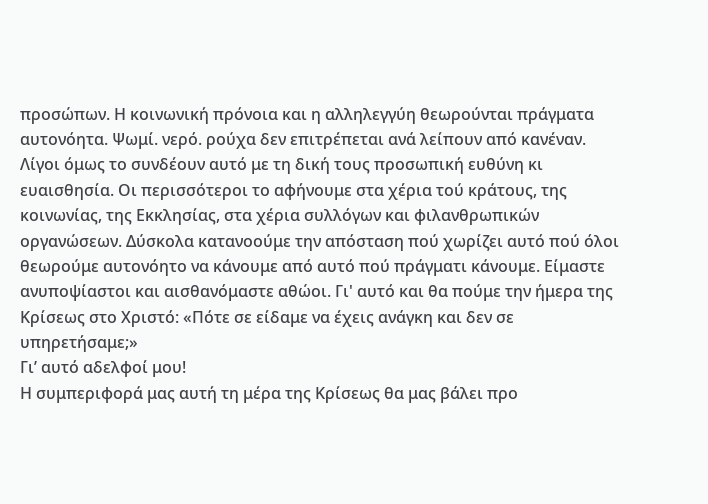προσώπων. Η κοινωνική πρόνοια και η αλληλεγγύη θεωρούνται πράγματα αυτονόητα. Ψωμί. νερό. ρούχα δεν επιτρέπεται ανά λείπουν από κανέναν. Λίγοι όμως το συνδέουν αυτό με τη δική τους προσωπική ευθύνη κι ευαισθησία. Οι περισσότεροι το αφήνουμε στα χέρια τού κράτους, της κοινωνίας, της Εκκλησίας, στα χέρια συλλόγων και φιλανθρωπικών οργανώσεων. Δύσκολα κατανοούμε την απόσταση πού χωρίζει αυτό πού όλοι θεωρούμε αυτονόητο να κάνουμε από αυτό πού πράγματι κάνουμε. Είμαστε ανυποψίαστοι και αισθανόμαστε αθώοι. Γι' αυτό και θα πούμε την ήμερα της Κρίσεως στο Χριστό: «Πότε σε είδαμε να έχεις ανάγκη και δεν σε υπηρετήσαμε;»
Γι’ αυτό αδελφοί μου!
Η συμπεριφορά μας αυτή τη μέρα της Κρίσεως θα μας βάλει προ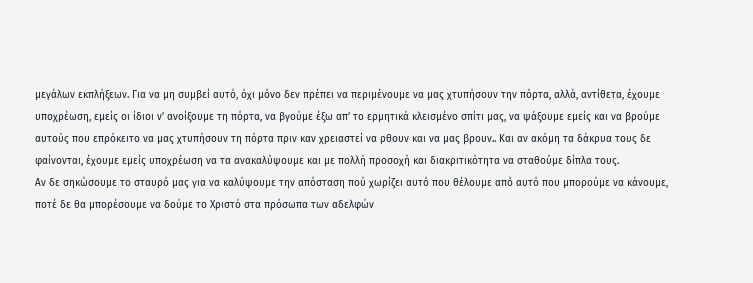μεγάλων εκπλήξεων. Για να μη συμβεί αυτό, όχι μόνο δεν πρέπει να περιμένουμε να μας χτυπήσουν την πόρτα, αλλά, αντίθετα, έχουμε υποχρέωση, εμείς οι ίδιοι ν’ ανοίξουμε τη πόρτα, να βγούμε έξω απ’ το ερμητικά κλεισμένο σπίτι μας, να ψάξουμε εμείς και να βρούμε αυτούς που επρόκειτο να μας χτυπήσουν τη πόρτα πριν καν χρειαστεί να ρθουν και να μας βρουν.. Και αν ακόμη τα δάκρυα τους δε φαίνονται, έχουμε εμείς υποχρέωση να τα ανακαλύψουμε και με πολλή προσοχή και διακριτικότητα να σταθούμε δίπλα τους.
Αν δε σηκώσουμε το σταυρό μας για να καλύψουμε την απόσταση πού χωρίζει αυτό που θέλουμε από αυτό που μπορούμε να κάνουμε, ποτέ δε θα μπορέσουμε να δούμε το Χριστό στα πρόσωπα των αδελφών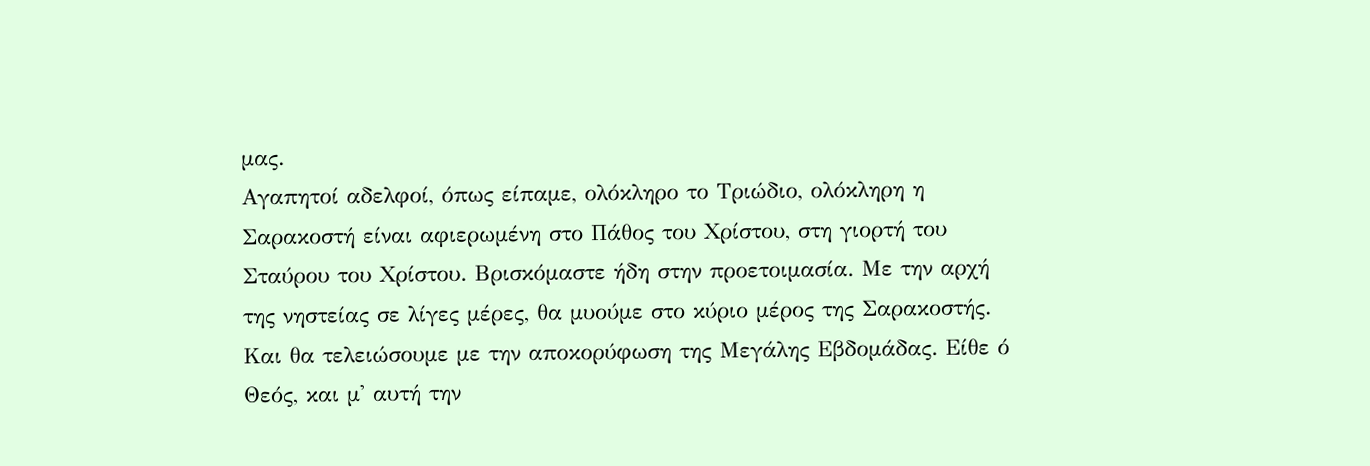μας.
Αγαπητοί αδελφοί, όπως είπαμε, ολόκληρο το Τριώδιο, ολόκληρη η Σαρακοστή είναι αφιερωμένη στο Πάθος του Χρίστου, στη γιορτή του Σταύρου του Χρίστου. Βρισκόμαστε ήδη στην προετοιμασία. Με την αρχή της νηστείας σε λίγες μέρες, θα μυούμε στο κύριο μέρος της Σαρακοστής. Και θα τελειώσουμε με την αποκορύφωση της Μεγάλης Εβδομάδας. Είθε ό Θεός, και μ' αυτή την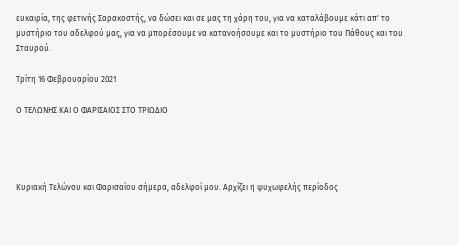ευκαιρία, της φετινής Σαρακοστής, να δώσει και σε μας τη χάρη του, για να καταλάβουμε κάτι απ' το μυστήριο του αδελφού μας, για να μπορέσουμε να κατανοήσουμε και το μυστήριο του Πάθους και του Σταυρού.

Τρίτη 16 Φεβρουαρίου 2021

Ο ΤΕΛΩΝΗΣ ΚΑΙ Ο ΦΑΡΙΣΑΙΟΣ ΣΤΟ ΤΡΙΩΔΙΟ




Κυριακή Τελώνου και Φαρισαίου σήμερα, αδελφοί μου. Αρχίζει η ψυχωφελής περίοδος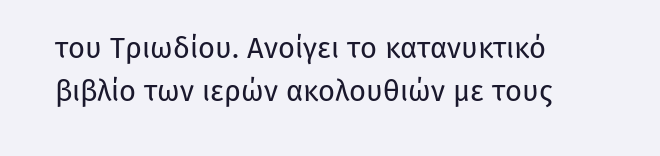του Τριωδίου. Ανοίγει το κατανυκτικό βιβλίο των ιερών ακολουθιών με τους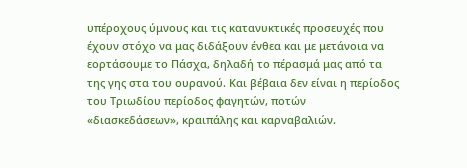υπέροχους ύμνους και τις κατανυκτικές προσευχές που έχουν στόχο να μας διδάξουν ένθεα και με μετάνοια να εορτάσουμε το Πάσχα, δηλαδή το πέρασμά μας από τα της γης στα του ουρανού. Και βέβαια δεν είναι η περίοδος του Τριωδίου περίοδος φαγητών, ποτών «διασκεδάσεων», κραιπάλης και καρναβαλιών.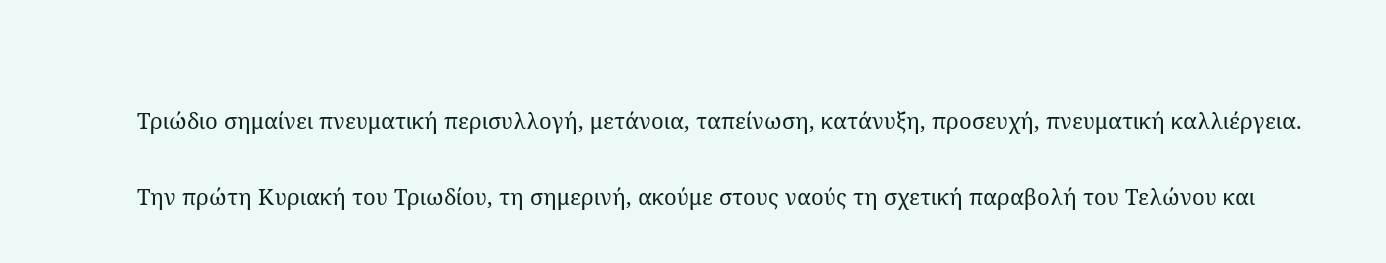Τριώδιο σημαίνει πνευματική περισυλλογή, μετάνοια, ταπείνωση, κατάνυξη, προσευχή, πνευματική καλλιέργεια.

Την πρώτη Κυριακή του Τριωδίου, τη σημερινή, ακούμε στους ναούς τη σχετική παραβολή του Τελώνου και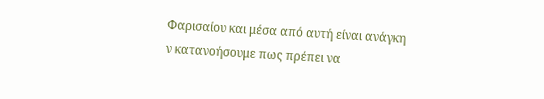Φαρισαίου και μέσα από αυτή είναι ανάγκη ν κατανοήσουμε πως πρέπει να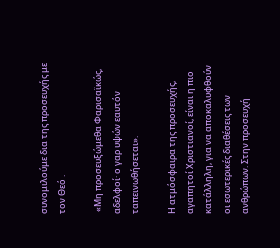συνομιλούμε δια της προσευχής με τον Θεό .

 «Μη προσευξώμεθα Φαρισαϊκώς, αδελφοί· ο γαρ υψών εαυτόν ταπεινωθήσεται».

Η ατμόσφαιρα της προσευχής, αγαπητοί Χριστιανοί, είναι η πιο κατάλληλη, για να αποκαλυφθούν οι εσωτερικές διαθέσεις των ανθρώπων. Στην προσευχή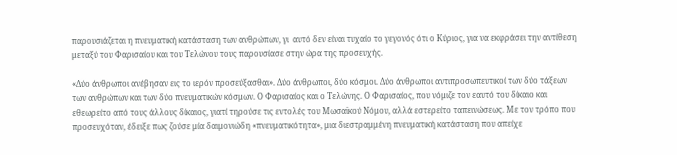παρουσιάζεται η πνευματική κατάσταση των ανθρώπων, γι  αυτό δεν είναι τυχαίο το γεγονός ότι ο Κύριος, για να εκφράσει την αντίθεση μεταξύ του Φαρισαίου και του Τελώνου τους παρουσίασε στην ώρα της προσευχής.

«Δύο άνθρωποι ανέβησαν εις το ιερόν προσεύξασθαι». Δύο άνθρωποι, δύο κόσμοι. Δύο άνθρωποι αντιπροσωπευτικοί των δύο τάξεων των ανθρώπων και των δύο πνευματικών κόσμων. Ο Φαρισαίος και ο Τελώνης. Ο Φαρισαίος, που νόμιζε τον εαυτό του δίκαιο και εθεωρείτο από τους άλλους δίκαιος, γιατί τηρούσε τις εντολές του Μωσαϊκού Νόμου, αλλά εστερείτο ταπεινώσεως. Με τον τρόπο που προσευχόταν, έδειξε πως ζούσε μία δαιμονιώδη «πνευματικότητα», μια διεστραμμένη πνευματική κατάσταση που απείχε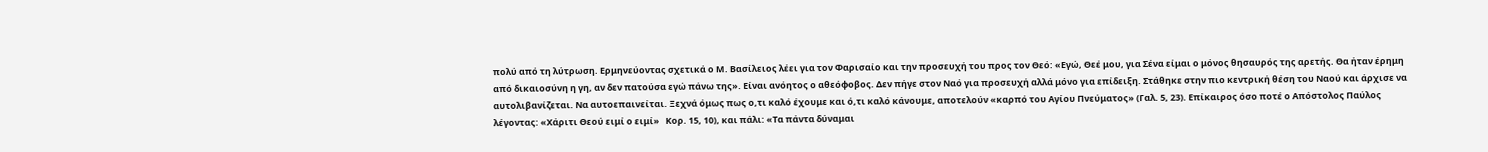πολύ από τη λύτρωση. Ερμηνεύοντας σχετικά ο Μ. Βασίλειος λέει για τον Φαρισαίο και την προσευχή του προς τον Θεό: «Εγώ, Θεέ μου, για Σένα είμαι ο μόνος θησαυρός της αρετής. Θα ήταν έρημη από δικαιοσύνη η γη, αν δεν πατούσα εγώ πάνω της». Είναι ανόητος ο αθεόφοβος. Δεν πήγε στον Ναό για προσευχή αλλά μόνο για επίδειξη. Στάθηκε στην πιο κεντρική θέση του Ναού και άρχισε να αυτολιβανίζεται. Να αυτοεπαινείται. Ξεχνά όμως πως ο,τι καλό έχουμε και ό,τι καλό κάνουμε, αποτελούν «καρπό του Αγίου Πνεύματος» (Γαλ. 5, 23). Επίκαιρος όσο ποτέ ο Απόστολος Παύλος λέγοντας: «Χάριτι Θεού ειμί ο ειμί»   Κορ. 15, 10), και πάλι: «Τα πάντα δύναμαι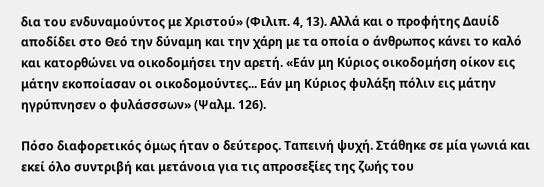δια του ενδυναμούντος με Χριστού» (Φιλιπ. 4, 13). Αλλά και ο προφήτης Δαυίδ αποδίδει στο Θεό την δύναμη και την χάρη με τα οποία ο άνθρωπος κάνει το καλό και κατορθώνει να οικοδομήσει την αρετή. «Εάν μη Κύριος οικοδομήση οίκον εις μάτην εκοποίασαν οι οικοδομούντες... Εάν μη Κύριος φυλάξη πόλιν εις μάτην ηγρύπνησεν ο φυλάσσσων» (Ψαλμ. 126).

Πόσο διαφορετικός όμως ήταν ο δεύτερος. Ταπεινή ψυχή. Στάθηκε σε μία γωνιά και εκεί όλο συντριβή και μετάνοια για τις απροσεξίες της ζωής του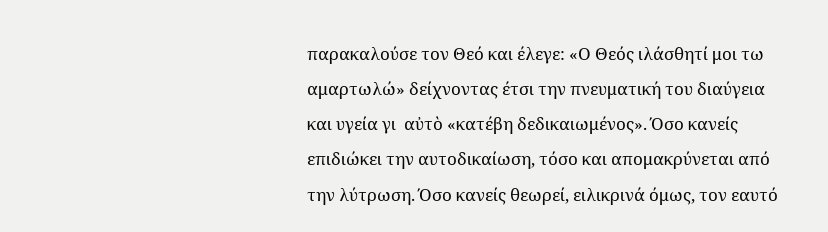παρακαλούσε τον Θεό και έλεγε: «Ο Θεός ιλάσθητί μοι τω αμαρτωλώ» δείχνοντας έτσι την πνευματική του διαύγεια και υγεία γι  αὐτὸ «κατέβη δεδικαιωμένος». Όσο κανείς επιδιώκει την αυτοδικαίωση, τόσο και απομακρύνεται από την λύτρωση. Όσο κανείς θεωρεί, ειλικρινά όμως, τον εαυτό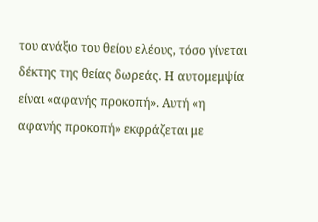του ανάξιο του θείου ελέους, τόσο γίνεται δέκτης της θείας δωρεάς. Η αυτομεμψία είναι «αφανής προκοπή». Αυτή «η αφανής προκοπή» εκφράζεται με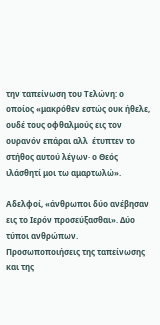την ταπείνωση του Τελώνη: ο οποίος «μακρόθεν εστώς ουκ ήθελε, ουδέ τους οφθαλμούς εις τον ουρανόν επάραι αλλ  έτυπτεν το στήθος αυτού λέγων· ο Θεός ιλάσθητί μοι τω αμαρτωλώ».

Αδελφοί, «άνθρωποι δύο ανέβησαν εις το Ιερόν προσεύξασθαι». Δύο τύποι ανθρώπων. Προσωποποιήσεις της ταπείνωσης και της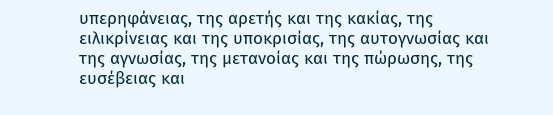υπερηφάνειας, της αρετής και της κακίας, της ειλικρίνειας και της υποκρισίας, της αυτογνωσίας και της αγνωσίας, της μετανοίας και της πώρωσης, της ευσέβειας και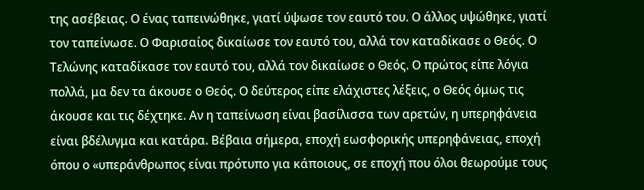της ασέβειας. Ο ένας ταπεινώθηκε, γιατί ύψωσε τον εαυτό του. Ο άλλος υψώθηκε, γιατί τον ταπείνωσε. Ο Φαρισαίος δικαίωσε τον εαυτό του, αλλά τον καταδίκασε ο Θεός. Ο Τελώνης καταδίκασε τον εαυτό του, αλλά τον δικαίωσε ο Θεός. Ο πρώτος είπε λόγια πολλά, μα δεν τα άκουσε ο Θεός. Ο δεύτερος είπε ελάχιστες λέξεις, ο Θεός όμως τις άκουσε και τις δέχτηκε. Αν η ταπείνωση είναι βασίλισσα των αρετών, η υπερηφάνεια είναι βδέλυγμα και κατάρα. Βέβαια σήμερα, εποχή εωσφορικής υπερηφάνειας, εποχή όπου ο «υπεράνθρωπος είναι πρότυπο για κάποιους, σε εποχή που όλοι θεωρούμε τους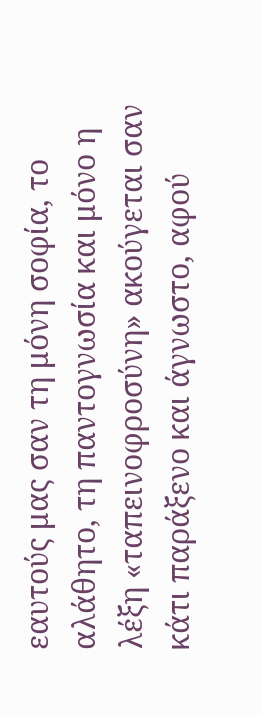εαυτούς μας σαν τη μόνη σοφία, το αλάθητο, τη παντογνωσία και μόνο η λέξη «ταπεινοφροσύνη» ακούγεται σαν κάτι παράξενο και άγνωστο, αφού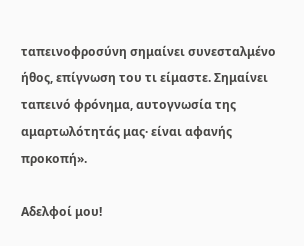ταπεινοφροσύνη σημαίνει συνεσταλμένο ήθος, επίγνωση του τι είμαστε. Σημαίνει ταπεινό φρόνημα, αυτογνωσία της αμαρτωλότητάς μας· είναι αφανής προκοπή».

Αδελφοί μου!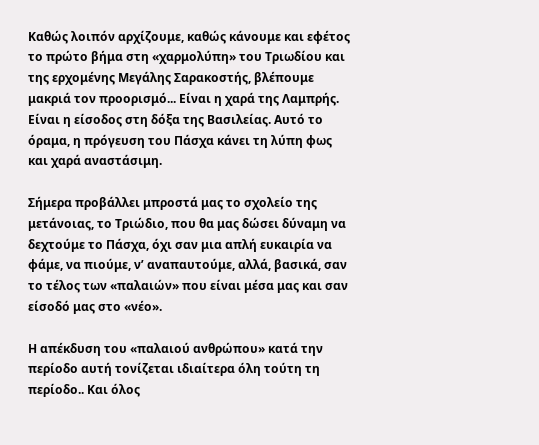Καθώς λοιπόν αρχίζουμε, καθώς κάνουμε και εφέτος το πρώτο βήμα στη «χαρμολύπη» του Τριωδίου και της ερχομένης Μεγάλης Σαρακοστής, βλέπουμε μακριά τον προορισμό... Είναι η χαρά της Λαμπρής. Είναι η είσοδος στη δόξα της Βασιλείας. Αυτό το όραμα, η πρόγευση του Πάσχα κάνει τη λύπη φως και χαρά αναστάσιμη.

Σήμερα προβάλλει μπροστά μας το σχολείο της μετάνοιας, το Τριώδιο, που θα μας δώσει δύναμη να δεχτούμε το Πάσχα, όχι σαν μια απλή ευκαιρία να φάμε, να πιούμε, ν’ αναπαυτούμε, αλλά, βασικά, σαν το τέλος των «παλαιών» που είναι μέσα μας και σαν είσοδό μας στο «νέο».

Η απέκδυση του «παλαιού ανθρώπου» κατά την περίοδο αυτή τονίζεται ιδιαίτερα όλη τούτη τη περίοδο.. Και όλος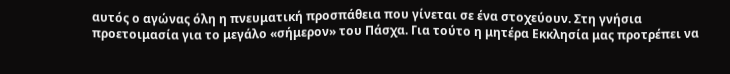αυτός ο αγώνας όλη η πνευματική προσπάθεια που γίνεται σε ένα στοχεύουν. Στη γνήσια προετοιμασία για το μεγάλο «σήμερον» του Πάσχα. Για τούτο η μητέρα Εκκλησία μας προτρέπει να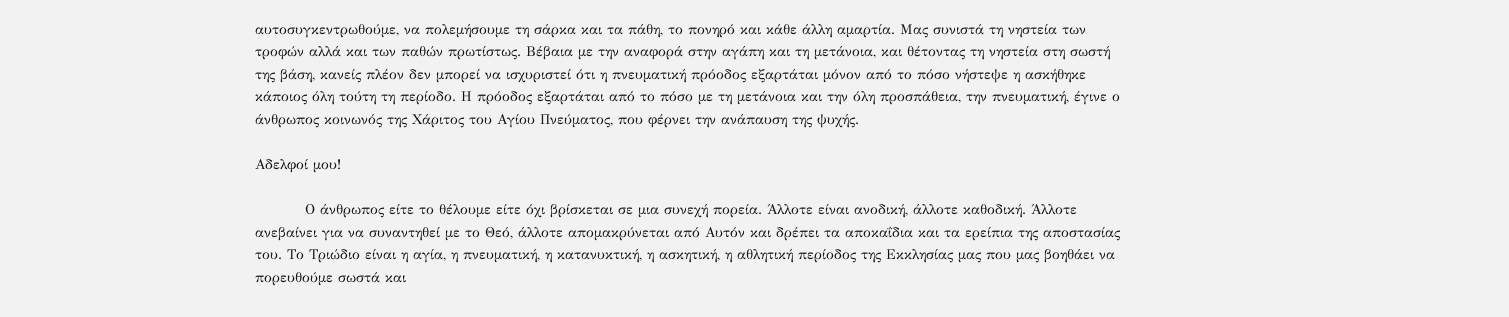αυτοσυγκεντρωθούμε, να πολεμήσουμε τη σάρκα και τα πάθη, το πονηρό και κάθε άλλη αμαρτία. Μας συνιστά τη νηστεία των τροφών αλλά και των παθών πρωτίστως. Βέβαια με την αναφορά στην αγάπη και τη μετάνοια, και θέτοντας τη νηστεία στη σωστή της βάση, κανείς πλέον δεν μπορεί να ισχυριστεί ότι η πνευματική πρόοδος εξαρτάται μόνον από το πόσο νήστεψε η ασκήθηκε κάποιος όλη τούτη τη περίοδο. Η πρόοδος εξαρτάται από το πόσο με τη μετάνοια και την όλη προσπάθεια, την πνευματική, έγινε ο άνθρωπος κοινωνός της Χάριτος του Αγίου Πνεύματος, που φέρνει την ανάπαυση της ψυχής.

Αδελφοί μου!

          Ο άνθρωπος είτε το θέλουμε είτε όχι βρίσκεται σε μια συνεχή πορεία. Άλλοτε είναι ανοδική, άλλοτε καθοδική. Άλλοτε ανεβαίνει για να συναντηθεί με το Θεό, άλλοτε απομακρύνεται από Αυτόν και δρέπει τα αποκαΐδια και τα ερείπια της αποστασίας του. Το Τριώδιο είναι η αγία, η πνευματική, η κατανυκτική, η ασκητική, η αθλητική περίοδος της Εκκλησίας μας που μας βοηθάει να πορευθούμε σωστά και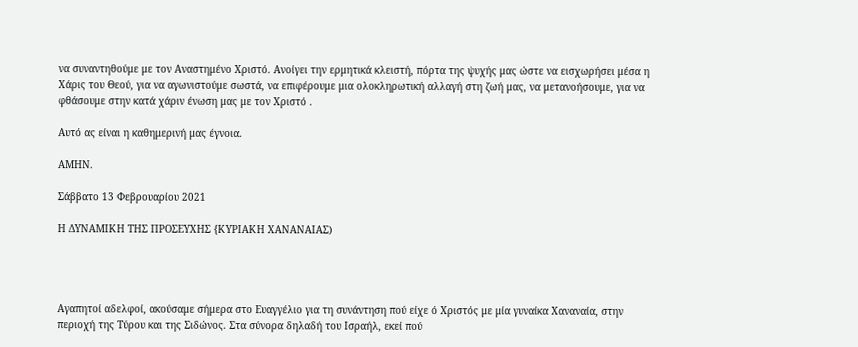να συναντηθούμε με τον Αναστημένο Χριστό. Ανοίγει την ερμητικά κλειστή, πόρτα της ψυχής μας ώστε να εισχωρήσει μέσα η Χάρις του Θεού, για να αγωνιστούμε σωστά, να επιφέρουμε μια ολοκληρωτική αλλαγή στη ζωή μας, να μετανοήσουμε, για να φθάσουμε στην κατά χάριν ένωση μας με τον Χριστό .

Αυτό ας είναι η καθημερινή μας έγνοια.

ΑΜΗΝ.

Σάββατο 13 Φεβρουαρίου 2021

Η ΔΥΝΑΜΙΚΗ ΤΗΣ ΠΡΟΣΕΥΧΗΣ {ΚΥΡΙΑΚΗ ΧΑΝΑΝΑΙΑΣ)




Αγαπητοί αδελφοί, ακούσαμε σήμερα στο Ευαγγέλιο για τη συνάντηση πού είχε ό Χριστός με μία γυναίκα Χαναναία, στην περιοχή της Τύρου και της Σιδώνος. Στα σύνορα δηλαδή του Ισραήλ, εκεί πού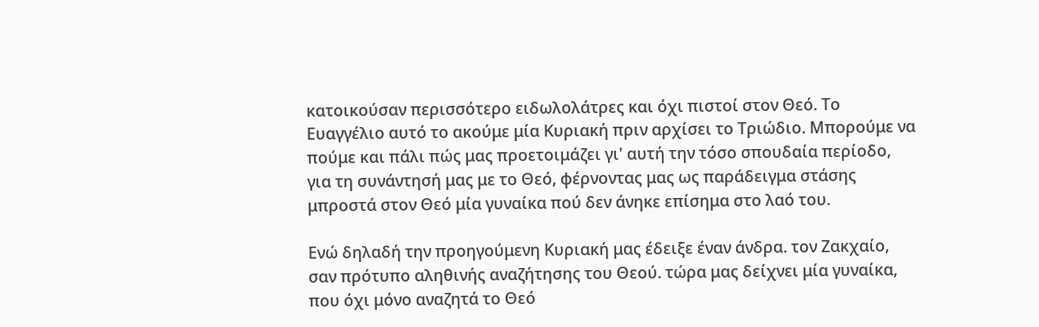κατοικούσαν περισσότερο ειδωλολάτρες και όχι πιστοί στον Θεό. Το Ευαγγέλιο αυτό το ακούμε μία Κυριακή πριν αρχίσει το Τριώδιο. Μπορούμε να πούμε και πάλι πώς μας προετοιμάζει γι' αυτή την τόσο σπουδαία περίοδο, για τη συνάντησή μας με το Θεό, φέρνοντας μας ως παράδειγμα στάσης μπροστά στον Θεό μία γυναίκα πού δεν άνηκε επίσημα στο λαό του.

Ενώ δηλαδή την προηγούμενη Κυριακή μας έδειξε έναν άνδρα. τον Ζακχαίο, σαν πρότυπο αληθινής αναζήτησης του Θεού. τώρα μας δείχνει μία γυναίκα, που όχι μόνο αναζητά το Θεό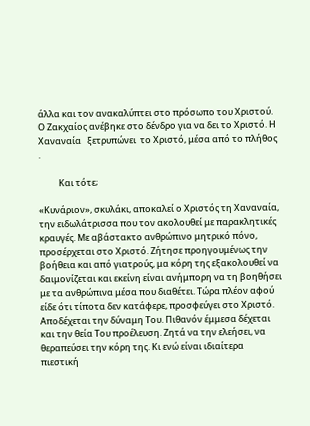άλλα και τον ανακαλύπτει στο πρόσωπο του Χριστού. Ο Ζακχαίος ανέβηκε στο δένδρο για να δει το Χριστό. Η  Χαναναία   ξετρυπώνει  το Χριστό, μέσα από το πλήθος .

          Και τότε;

«Κυνάριον», σκυλάκι, αποκαλεί ο Χριστός τη Χαναναία, την ειδωλάτρισσα που τον ακολουθεί με παρακλητικές κραυγές. Με αβάστακτο ανθρώπινο μητρικό πόνο, προσέρχεται στο Χριστό. Ζήτησε προηγουμένως την βοήθεια και από γιατρούς, μα κόρη της εξακολουθεί να δαιμονίζεται και εκείνη είναι ανήμπορη να τη βοηθήσει με τα ανθρώπινα μέσα που διαθέτει. Τώρα πλέον αφού είδε ότι τίποτα δεν κατάφερε, προσφεύγει στο Χριστό. Αποδέχεται την δύναμη Του. Πιθανόν έμμεσα δέχεται και την θεία Του προέλευση. Ζητά να την ελεήσει, να θεραπεύσει την κόρη της. Κι ενώ είναι ιδιαίτερα πιεστική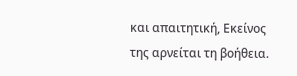και απαιτητική, Εκείνος της αρνείται τη βοήθεια.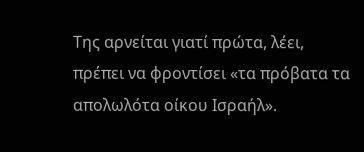Της αρνείται γιατί πρώτα, λέει, πρέπει να φροντίσει «τα πρόβατα τα απολωλότα οίκου Ισραήλ».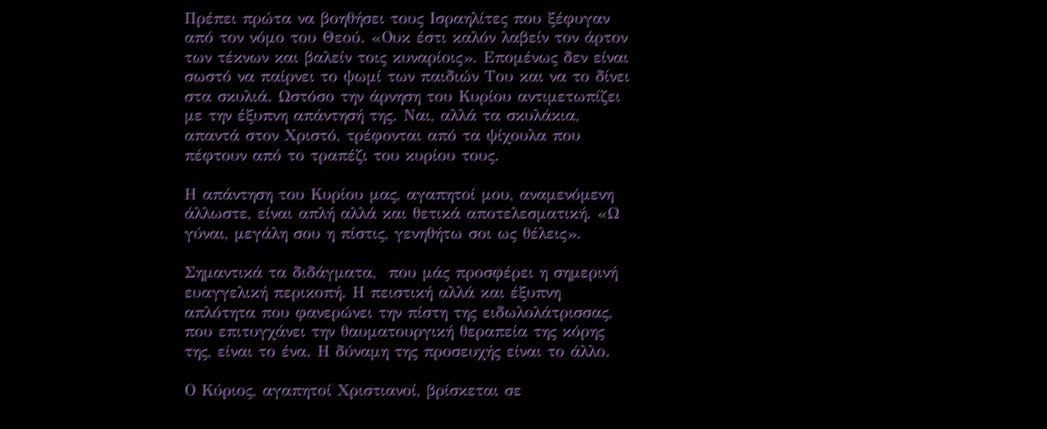Πρέπει πρώτα να βοηθήσει τους Ισραηλίτες που ξέφυγαν από τον νόμο του Θεού. «Ουκ έστι καλόν λαβείν τον άρτον των τέκνων και βαλείν τοις κυναρίοις». Επομένως δεν είναι σωστό να παίρνει το ψωμί των παιδιών Του και να το δίνει στα σκυλιά. Ωστόσο την άρνηση του Κυρίου αντιμετωπίζει με την έξυπνη απάντησή της. Ναι, αλλά τα σκυλάκια, απαντά στον Χριστό, τρέφονται από τα ψίχουλα που πέφτουν από το τραπέζι του κυρίου τους.

Η απάντηση του Κυρίου μας, αγαπητοί μου, αναμενόμενη άλλωστε, είναι απλή αλλά και θετικά αποτελεσματική. «Ω γύναι, μεγάλη σου η πίστις, γενηθήτω σοι ως θέλεις».

Σημαντικά τα διδάγματα,  που μάς προσφέρει η σημερινή ευαγγελική περικοπή. Η πειστική αλλά και έξυπνη απλότητα που φανερώνει την πίστη της ειδωλολάτρισσας, που επιτυγχάνει την θαυματουργική θεραπεία της κόρης της, είναι το ένα. Η δύναμη της προσευχής είναι το άλλο.

Ο Κύριος, αγαπητοί Χριστιανοί, βρίσκεται σε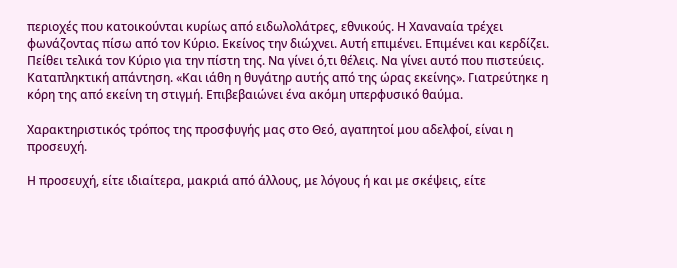περιοχές που κατοικούνται κυρίως από ειδωλολάτρες, εθνικούς. Η Χαναναία τρέχει φωνάζοντας πίσω από τον Κύριο. Εκείνος την διώχνει. Αυτή επιμένει. Επιμένει και κερδίζει. Πείθει τελικά τον Κύριο για την πίστη της. Να γίνει ό,τι θέλεις. Να γίνει αυτό που πιστεύεις. Καταπληκτική απάντηση. «Και ιάθη η θυγάτηρ αυτής από της ώρας εκείνης». Γιατρεύτηκε η κόρη της από εκείνη τη στιγμή. Επιβεβαιώνει ένα ακόμη υπερφυσικό θαύμα.

Χαρακτηριστικός τρόπος της προσφυγής μας στο Θεό, αγαπητοί μου αδελφοί, είναι η προσευχή.

Η προσευχή, είτε ιδιαίτερα, μακριά από άλλους, με λόγους ή και με σκέψεις, είτε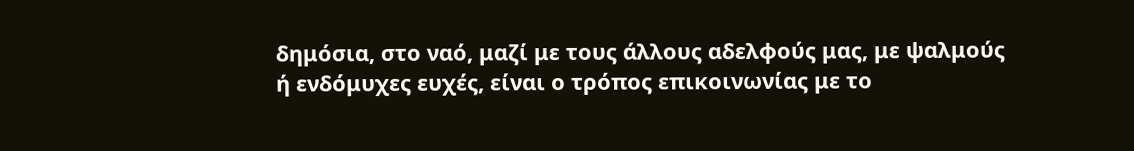δημόσια, στο ναό, μαζί με τους άλλους αδελφούς μας, με ψαλμούς ή ενδόμυχες ευχές, είναι ο τρόπος επικοινωνίας με το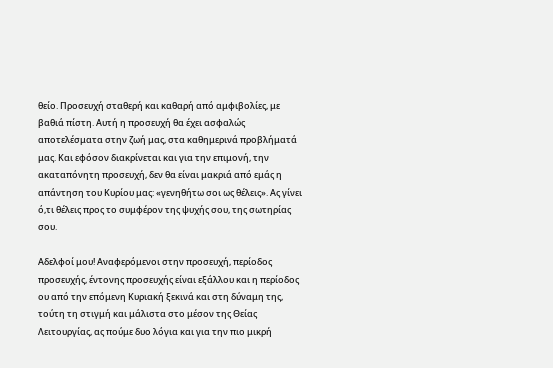θείο. Προσευχή σταθερή και καθαρή από αμφιβολίες, με βαθιά πίστη. Αυτή η προσευχή θα έχει ασφαλώς αποτελέσματα στην ζωή μας, στα καθημερινά προβλήματά μας. Και εφόσον διακρίνεται και για την επιμονή, την ακαταπόνητη προσευχή, δεν θα είναι μακριά από εμάς η απάντηση του Κυρίου μας: «γενηθήτω σοι ως θέλεις». Ας γίνει ό,τι θέλεις προς το συμφέρον της ψυχής σου, της σωτηρίας σου.

Αδελφοί μου! Αναφερόμενοι στην προσευχή, περίοδος προσευχής, έντονης προσευχής είναι εξάλλου και η περίοδος ου από την επόμενη Κυριακή ξεκινά και στη δύναμη της, τούτη τη στιγμή και μάλιστα στο μέσον της Θείας Λειτουργίας, ας πούμε δυο λόγια και για την πιο μικρή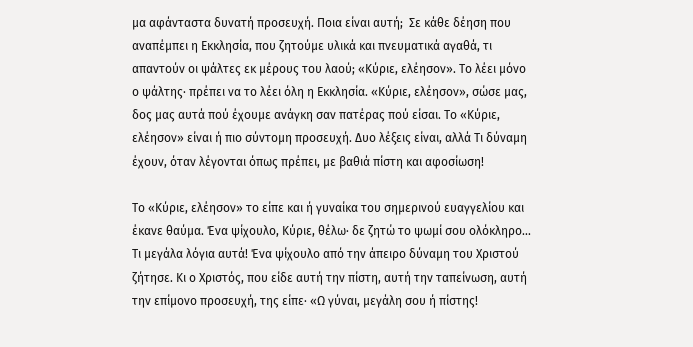μα αφάνταστα δυνατή προσευχή. Ποια είναι αυτή;  Σε κάθε δέηση που αναπέμπει η Εκκλησία, που ζητούμε υλικά και πνευματικά αγαθά, τι απαντούν οι ψάλτες εκ μέρους του λαού; «Κύριε, ελέησον». Το λέει μόνο ο ψάλτης· πρέπει να το λέει όλη η Εκκλησία. «Κύριε, ελέησον», σώσε μας, δος μας αυτά πού έχουμε ανάγκη σαν πατέρας πού είσαι. Το «Κύριε, ελέησον» είναι ή πιο σύντομη προσευχή. Δυο λέξεις είναι, αλλά Τι δύναμη έχουν, όταν λέγονται όπως πρέπει, με βαθιά πίστη και αφοσίωση!

Το «Κύριε, ελέησον» το είπε και ή γυναίκα του σημερινού ευαγγελίου και έκανε θαύμα. Ένα ψίχουλο, Κύριε, θέλω· δε ζητώ το ψωμί σου ολόκληρο... Τι μεγάλα λόγια αυτά! Ένα ψίχουλο από την άπειρο δύναμη του Χριστού ζήτησε. Κι ο Χριστός, που είδε αυτή την πίστη, αυτή την ταπείνωση, αυτή την επίμονο προσευχή, της είπε· «Ω γύναι, μεγάλη σου ή πίστης!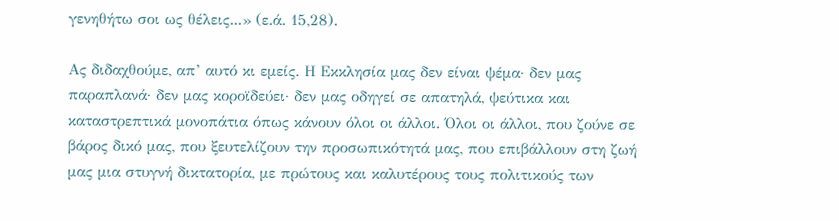γενηθήτω σοι ως θέλεις...» (ε.ά. 15,28).

Ας διδαχθούμε, απ’ αυτό κι εμείς. Η Εκκλησία μας δεν είναι ψέμα· δεν μας παραπλανά· δεν μας κοροϊδεύει· δεν μας οδηγεί σε απατηλά, ψεύτικα και καταστρεπτικά μονοπάτια όπως κάνουν όλοι οι άλλοι. Όλοι οι άλλοι, που ζούνε σε βάρος δικό μας, που ξευτελίζουν την προσωπικότητά μας, που επιβάλλουν στη ζωή μας μια στυγνή δικτατορία, με πρώτους και καλυτέρους τους πολιτικούς των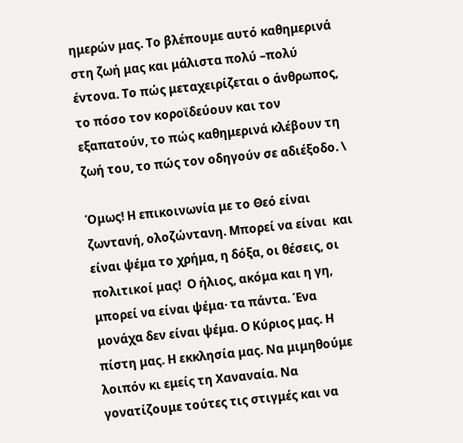ημερών μας. Το βλέπουμε αυτό καθημερινά στη ζωή μας και μάλιστα πολύ –πολύ έντονα. Το πώς μεταχειρίζεται ο άνθρωπος, το πόσο τον κοροϊδεύουν και τον εξαπατούν, το πώς καθημερινά κλέβουν τη ζωή του, το πώς τον οδηγούν σε αδιέξοδο. \

Όμως! Η επικοινωνία με το Θεό είναι ζωντανή, ολοζώντανη. Μπορεί να είναι  και είναι ψέμα το χρήμα, η δόξα, οι θέσεις, οι πολιτικοί μας!  Ο ήλιος, ακόμα και η γη, μπορεί να είναι ψέμα· τα πάντα. Ένα μονάχα δεν είναι ψέμα. Ο Κύριος μας. Η πίστη μας. Η εκκλησία μας. Να μιμηθούμε λοιπόν κι εμείς τη Χαναναία. Να γονατίζουμε τούτες τις στιγμές και να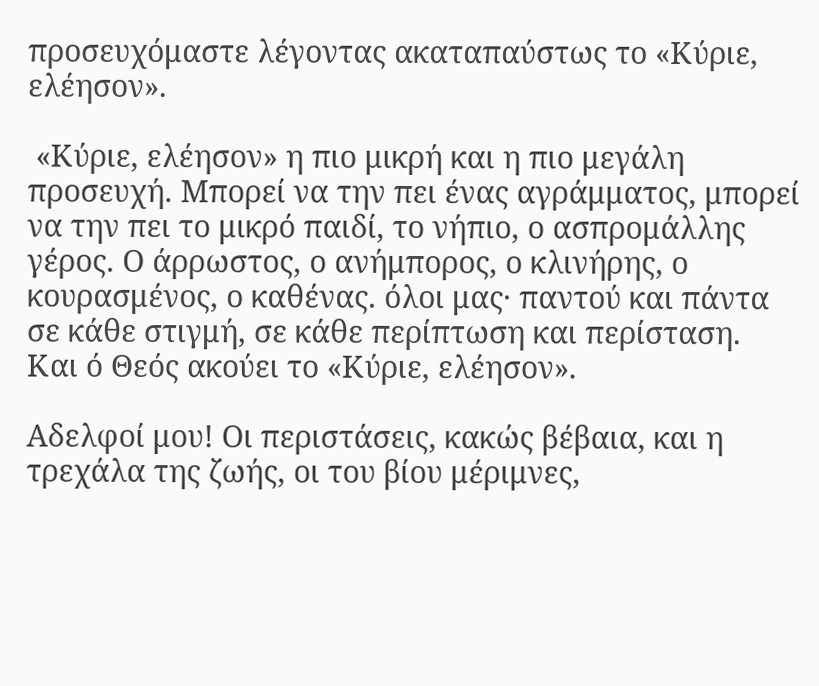προσευχόμαστε λέγοντας ακαταπαύστως το «Κύριε, ελέησον».

 «Κύριε, ελέησον» η πιο μικρή και η πιο μεγάλη προσευχή. Μπορεί να την πει ένας αγράμματος, μπορεί να την πει το μικρό παιδί, το νήπιο, ο ασπρομάλλης γέρος. Ο άρρωστος, ο ανήμπορος, ο κλινήρης, ο κουρασμένος, ο καθένας. όλοι μας· παντού και πάντα σε κάθε στιγμή, σε κάθε περίπτωση και περίσταση. Και ό Θεός ακούει το «Κύριε, ελέησον».

Αδελφοί μου! Οι περιστάσεις, κακώς βέβαια, και η τρεχάλα της ζωής, οι του βίου μέριμνες,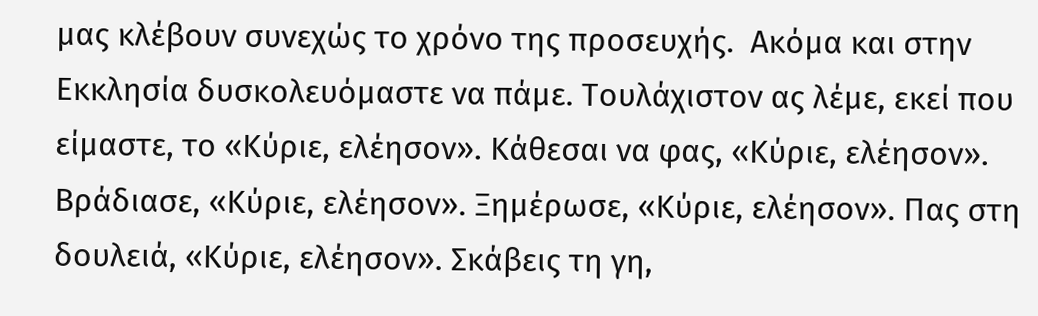μας κλέβουν συνεχώς το χρόνο της προσευχής.  Ακόμα και στην Εκκλησία δυσκολευόμαστε να πάμε. Τουλάχιστον ας λέμε, εκεί που είμαστε, το «Κύριε, ελέησον». Κάθεσαι να φας, «Κύριε, ελέησον». Βράδιασε, «Κύριε, ελέησον». Ξημέρωσε, «Κύριε, ελέησον». Πας στη δουλειά, «Κύριε, ελέησον». Σκάβεις τη γη,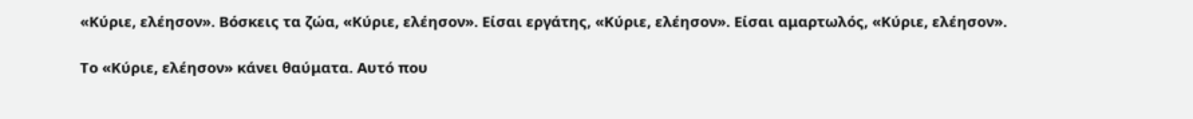«Κύριε, ελέησον». Βόσκεις τα ζώα, «Κύριε, ελέησον». Είσαι εργάτης, «Κύριε, ελέησον». Είσαι αμαρτωλός, «Κύριε, ελέησον».

Το «Κύριε, ελέησον» κάνει θαύματα. Αυτό που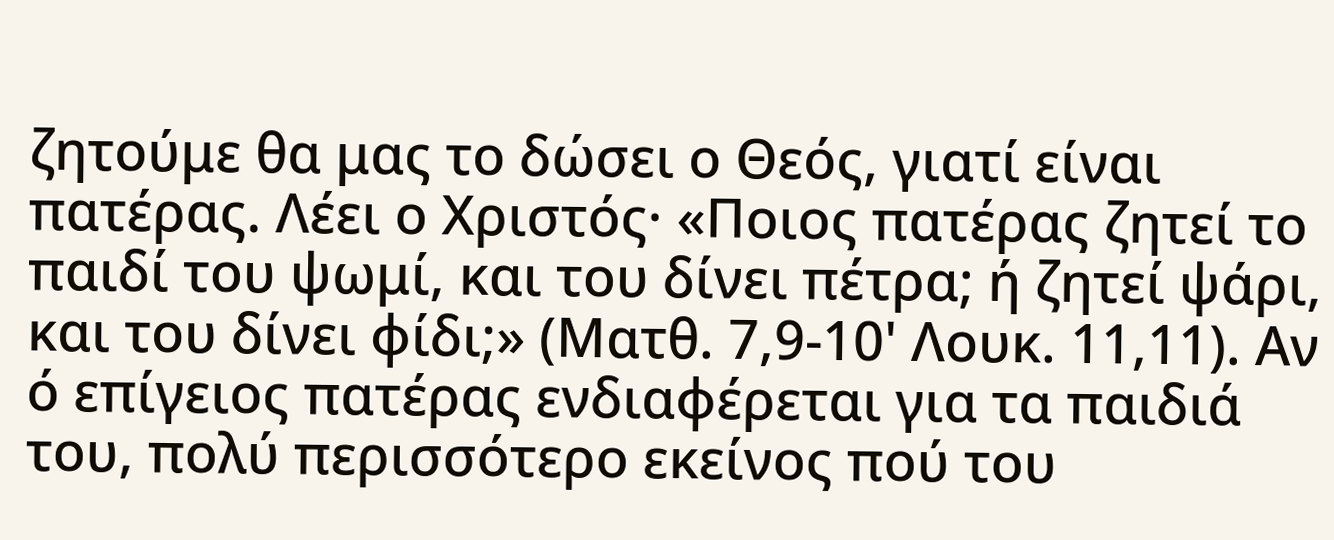ζητούμε θα μας το δώσει ο Θεός, γιατί είναι πατέρας. Λέει ο Χριστός· «Ποιος πατέρας ζητεί το παιδί του ψωμί, και του δίνει πέτρα; ή ζητεί ψάρι, και του δίνει φίδι;» (Ματθ. 7,9-10' Λουκ. 11,11). Αν ό επίγειος πατέρας ενδιαφέρεται για τα παιδιά του, πολύ περισσότερο εκείνος πού του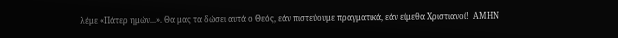λέμε «Πάτερ ημών...». Θα μας τα δώσει αυτά ο Θεός, εάν πιστεύουμε πραγματικά, εάν είμεθα Χριστιανοί!  ΑΜΗΝ